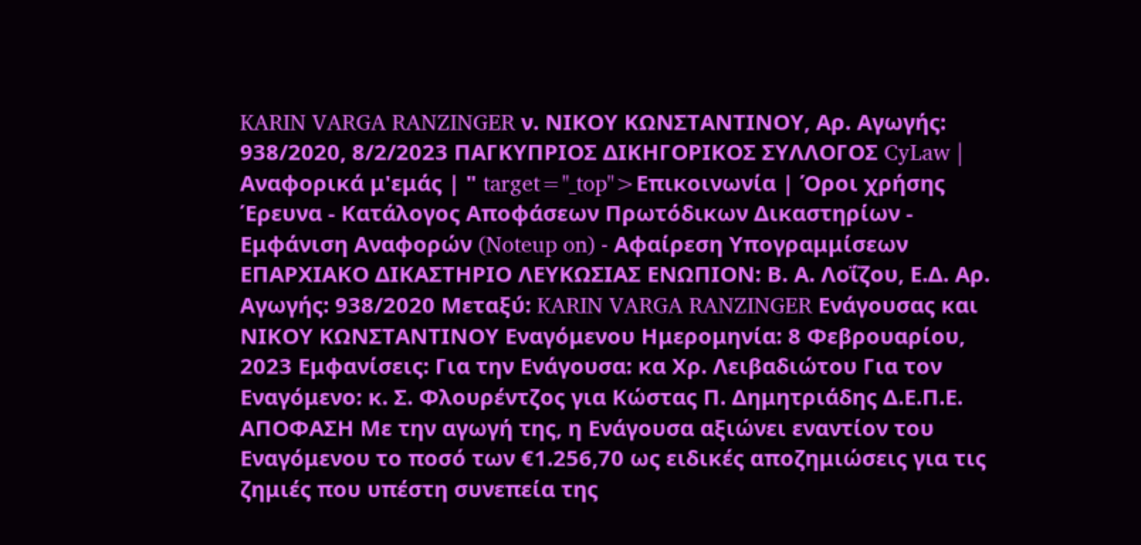KARIN VARGA RANZINGER ν. ΝΙΚΟΥ ΚΩΝΣΤΑΝΤΙΝΟΥ, Αρ. Αγωγής: 938/2020, 8/2/2023 ΠΑΓΚΥΠΡΙΟΣ ΔΙΚΗΓΟΡΙΚΟΣ ΣΥΛΛΟΓΟΣ CyLaw | Αναφορικά μ'εμάς | " target="_top">Επικοινωνία | Όροι χρήσης Έρευνα - Κατάλογος Αποφάσεων Πρωτόδικων Δικαστηρίων - Εμφάνιση Αναφορών (Noteup on) - Αφαίρεση Υπογραμμίσεων ΕΠΑΡΧΙΑΚΟ ΔΙΚΑΣΤΗΡΙΟ ΛΕΥΚΩΣΙΑΣ ΕΝΩΠΙΟΝ: Β. Α. Λοΐζου, Ε.Δ. Αρ. Αγωγής: 938/2020 Μεταξύ: KARIN VARGA RANZINGER Ενάγουσας και ΝΙΚΟΥ ΚΩΝΣΤΑΝΤΙΝΟΥ Εναγόμενου Ημερομηνία: 8 Φεβρουαρίου, 2023 Εμφανίσεις: Για την Ενάγουσα: κα Χρ. Λειβαδιώτου Για τον Εναγόμενο: κ. Σ. Φλουρέντζος για Κώστας Π. Δημητριάδης Δ.Ε.Π.Ε. ΑΠΟΦΑΣΗ Με την αγωγή της, η Ενάγουσα αξιώνει εναντίον του Εναγόμενου το ποσό των €1.256,70 ως ειδικές αποζημιώσεις για τις ζημιές που υπέστη συνεπεία της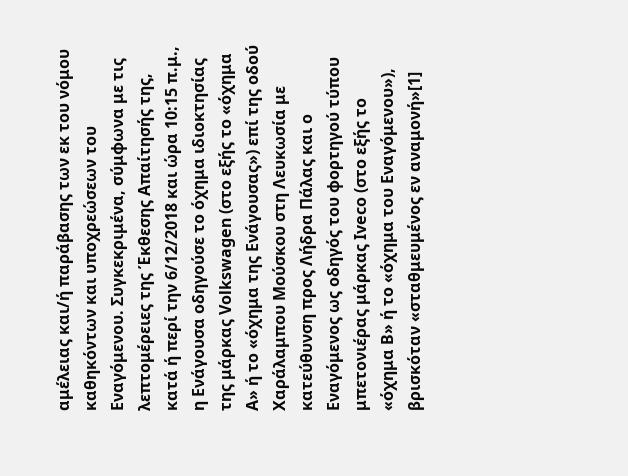αμέλειας και/ή παράβασης των εκ του νόμου καθηκόντων και υποχρεώσεων του Εναγόμενου. Συγκεκριμένα, σύμφωνα με τις λεπτομέρειες της Έκθεσης Απαίτησής της, κατά ή περί την 6/12/2018 και ώρα 10:15 π.μ., η Ενάγουσα οδηγούσε το όχημα ιδιοκτησίας της μάρκας Volkswagen (στο εξής το «όχημα Α» ή το «όχημα της Ενάγουσας») επί της οδού Χαράλαμπου Μούσκου στη Λευκωσία με κατεύθυνση προς Λήδρα Πάλας και ο Εναγόμενος ως οδηγός του φορτηγού τύπου μπετονιέρας μάρκας Iveco (στο εξής το «όχημα Β» ή το «όχημα του Εναγόμενου»), βρισκόταν «σταθμευμένος εν αναμονή»[1]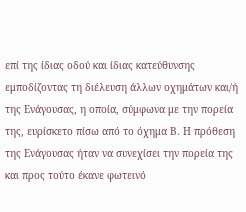επί της ίδιας οδού και ίδιας κατεύθυνσης εμποδίζοντας τη διέλευση άλλων οχημάτων και/ή της Ενάγουσας, η οποία, σύμφωνα με την πορεία της, ευρίσκετο πίσω από το όχημα Β. Η πρόθεση της Ενάγουσας ήταν να συνεχίσει την πορεία της και προς τούτο έκανε φωτεινό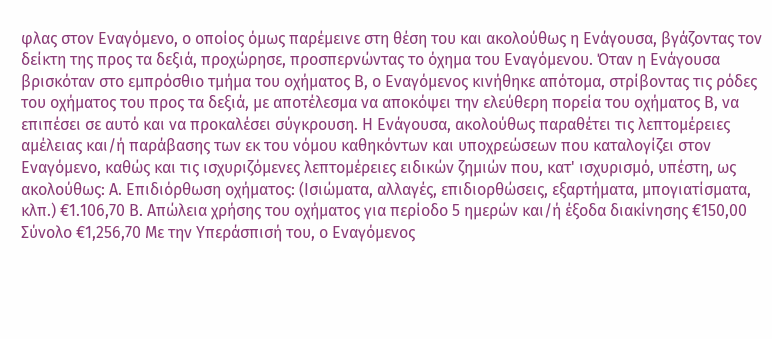φλας στον Εναγόμενο, ο οποίος όμως παρέμεινε στη θέση του και ακολούθως η Ενάγουσα, βγάζοντας τον δείκτη της προς τα δεξιά, προχώρησε, προσπερνώντας το όχημα του Εναγόμενου. Όταν η Ενάγουσα βρισκόταν στο εμπρόσθιο τμήμα του οχήματος Β, ο Εναγόμενος κινήθηκε απότομα, στρίβοντας τις ρόδες του οχήματος του προς τα δεξιά, με αποτέλεσμα να αποκόψει την ελεύθερη πορεία του οχήματος Β, να επιπέσει σε αυτό και να προκαλέσει σύγκρουση. Η Ενάγουσα, ακολούθως παραθέτει τις λεπτομέρειες αμέλειας και/ή παράβασης των εκ του νόμου καθηκόντων και υποχρεώσεων που καταλογίζει στον Εναγόμενο, καθώς και τις ισχυριζόμενες λεπτομέρειες ειδικών ζημιών που, κατ' ισχυρισμό, υπέστη, ως ακολούθως: Α. Επιδιόρθωση οχήματος: (Ισιώματα, αλλαγές, επιδιορθώσεις, εξαρτήματα, μπογιατίσματα, κλπ.) €1.106,70 Β. Απώλεια χρήσης του οχήματος για περίοδο 5 ημερών και/ή έξοδα διακίνησης €150,00 Σύνολο €1,256,70 Με την Υπεράσπισή του, ο Εναγόμενος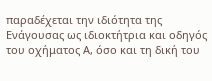παραδέχεται την ιδιότητα της Ενάγουσας ως ιδιοκτήτρια και οδηγός του οχήματος Α, όσο και τη δική του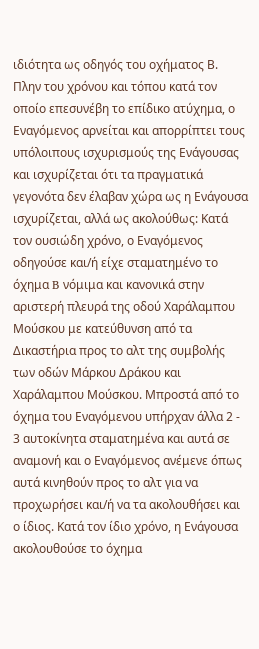ιδιότητα ως οδηγός του οχήματος Β. Πλην του χρόνου και τόπου κατά τον οποίο επεσυνέβη το επίδικο ατύχημα, ο Εναγόμενος αρνείται και απορρίπτει τους υπόλοιπους ισχυρισμούς της Ενάγουσας και ισχυρίζεται ότι τα πραγματικά γεγονότα δεν έλαβαν χώρα ως η Ενάγουσα ισχυρίζεται, αλλά ως ακολούθως: Κατά τον ουσιώδη χρόνο, ο Εναγόμενος οδηγούσε και/ή είχε σταματημένο το όχημα B νόμιμα και κανονικά στην αριστερή πλευρά της οδού Χαράλαμπου Μούσκου με κατεύθυνση από τα Δικαστήρια προς το αλτ της συμβολής των οδών Μάρκου Δράκου και Χαράλαμπου Μούσκου. Μπροστά από το όχημα του Εναγόμενου υπήρχαν άλλα 2 ‑ 3 αυτοκίνητα σταματημένα και αυτά σε αναμονή και ο Εναγόμενος ανέμενε όπως αυτά κινηθούν προς το αλτ για να προχωρήσει και/ή να τα ακολουθήσει και ο ίδιος. Κατά τον ίδιο χρόνο, η Ενάγουσα ακολουθούσε το όχημα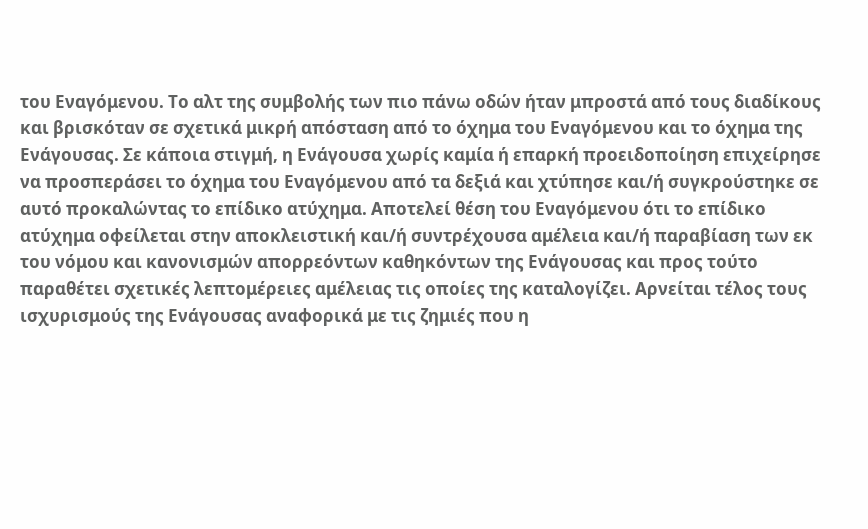του Εναγόμενου. Το αλτ της συμβολής των πιο πάνω οδών ήταν μπροστά από τους διαδίκους και βρισκόταν σε σχετικά μικρή απόσταση από το όχημα του Εναγόμενου και το όχημα της Ενάγουσας. Σε κάποια στιγμή, η Ενάγουσα χωρίς καμία ή επαρκή προειδοποίηση επιχείρησε να προσπεράσει το όχημα του Εναγόμενου από τα δεξιά και χτύπησε και/ή συγκρούστηκε σε αυτό προκαλώντας το επίδικο ατύχημα. Αποτελεί θέση του Εναγόμενου ότι το επίδικο ατύχημα οφείλεται στην αποκλειστική και/ή συντρέχουσα αμέλεια και/ή παραβίαση των εκ του νόμου και κανονισμών απορρεόντων καθηκόντων της Ενάγουσας και προς τούτο παραθέτει σχετικές λεπτομέρειες αμέλειας τις οποίες της καταλογίζει. Αρνείται τέλος τους ισχυρισμούς της Ενάγουσας αναφορικά με τις ζημιές που η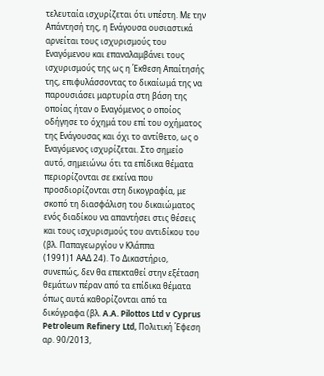τελευταία ισχυρίζεται ότι υπέστη. Με την Απάντησή της, η Ενάγουσα ουσιαστικά αρνείται τους ισχυρισμούς του Εναγόμενου και επαναλαμβάνει τους ισχυρισμούς της ως η Έκθεση Απαίτησής της, επιφυλάσσοντας το δικαίωμά της να παρουσιάσει μαρτυρία στη βάση της οποίας ήταν ο Εναγόμενος ο οποίος οδήγησε το όχημά του επί του οχήματος της Ενάγουσας και όχι το αντίθετο, ως ο Εναγόμενος ισχυρίζεται. Στο σημείο αυτό, σημειώνω ότι τα επίδικα θέματα περιορίζονται σε εκείνα που προσδιορίζονται στη δικογραφία, με σκοπό τη διασφάλιση του δικαιώματος ενός διαδίκου να απαντήσει στις θέσεις και τους ισχυρισμούς του αντιδίκου του (βλ. Παπαγεωργίου ν Κλάππα
(1991)1 ΑΑΔ 24). Το Δικαστήριο, συνεπώς, δεν θα επεκταθεί στην εξέταση θεμάτων πέραν από τα επίδικα θέματα όπως αυτά καθορίζονται από τα δικόγραφα (βλ. A.A. Pilottos Ltd v Cyprus Petroleum Refinery Ltd, Πολιτική Έφεση αρ. 90/2013,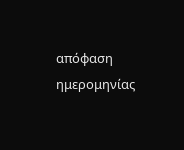απόφαση ημερομηνίας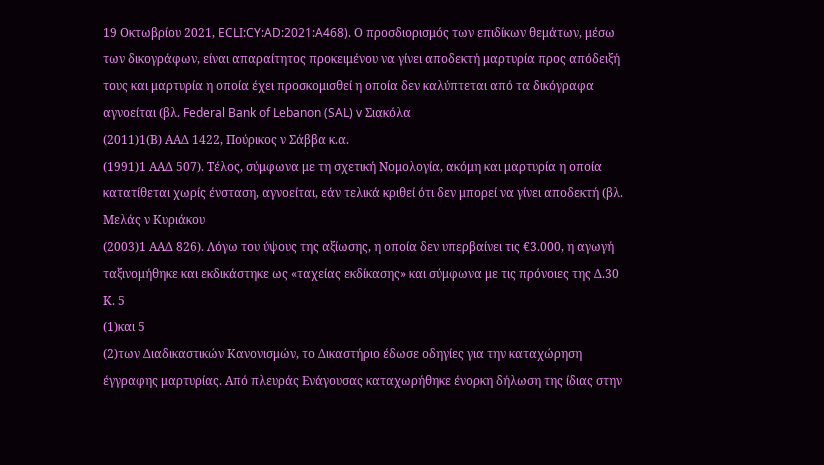19 Οκτωβρίου 2021, ECLI:CY:AD:2021:A468). Ο προσδιορισμός των επιδίκων θεμάτων, μέσω των δικογράφων, είναι απαραίτητος προκειμένου να γίνει αποδεκτή μαρτυρία προς απόδειξή τους και μαρτυρία η οποία έχει προσκομισθεί η οποία δεν καλύπτεται από τα δικόγραφα αγνοείται (βλ. Federal Bank of Lebanon (SAL) v Σιακόλα
(2011)1(Β) ΑΑΔ 1422, Πούρικος ν Σάββα κ.α.
(1991)1 ΑΑΔ 507). Τέλος, σύμφωνα με τη σχετική Νομολογία, ακόμη και μαρτυρία η οποία κατατίθεται χωρίς ένσταση, αγνοείται, εάν τελικά κριθεί ότι δεν μπορεί να γίνει αποδεκτή (βλ. Μελάς ν Κυριάκου
(2003)1 ΑΑΔ 826). Λόγω του ύψους της αξίωσης, η οποία δεν υπερβαίνει τις €3.000, η αγωγή ταξινομήθηκε και εκδικάστηκε ως «ταχείας εκδίκασης» και σύμφωνα με τις πρόνοιες της Δ.30 Κ. 5
(1)και 5
(2)των Διαδικαστικών Κανονισμών, το Δικαστήριο έδωσε οδηγίες για την καταχώρηση έγγραφης μαρτυρίας. Από πλευράς Ενάγουσας καταχωρήθηκε ένορκη δήλωση της ίδιας στην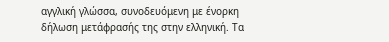αγγλική γλώσσα, συνοδευόμενη με ένορκη δήλωση μετάφρασής της στην ελληνική. Τα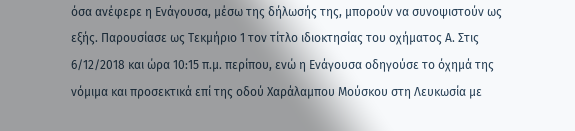όσα ανέφερε η Ενάγουσα, μέσω της δήλωσής της, μπορούν να συνοψιστούν ως εξής. Παρουσίασε ως Τεκμήριο 1 τον τίτλο ιδιοκτησίας του οχήματος Α. Στις 6/12/2018 και ώρα 10:15 π.μ. περίπου, ενώ η Ενάγουσα οδηγούσε το όχημά της νόμιμα και προσεκτικά επί της οδού Χαράλαμπου Μούσκου στη Λευκωσία με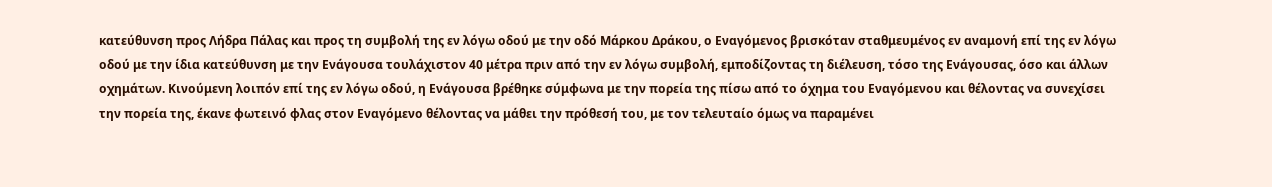κατεύθυνση προς Λήδρα Πάλας και προς τη συμβολή της εν λόγω οδού με την οδό Μάρκου Δράκου, ο Εναγόμενος βρισκόταν σταθμευμένος εν αναμονή επί της εν λόγω οδού με την ίδια κατεύθυνση με την Ενάγουσα τουλάχιστον 40 μέτρα πριν από την εν λόγω συμβολή, εμποδίζοντας τη διέλευση, τόσο της Ενάγουσας, όσο και άλλων οχημάτων. Κινούμενη λοιπόν επί της εν λόγω οδού, η Ενάγουσα βρέθηκε σύμφωνα με την πορεία της πίσω από το όχημα του Εναγόμενου και θέλοντας να συνεχίσει την πορεία της, έκανε φωτεινό φλας στον Εναγόμενο θέλοντας να μάθει την πρόθεσή του, με τον τελευταίο όμως να παραμένει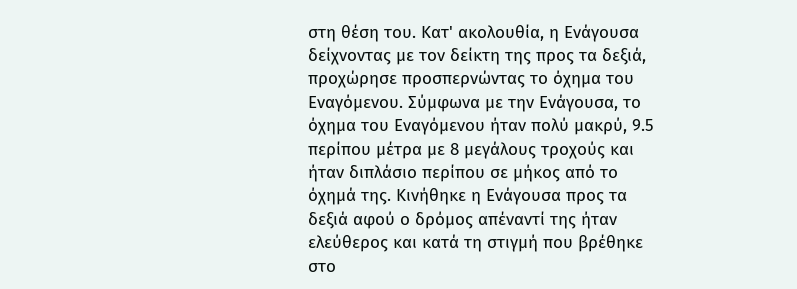στη θέση του. Κατ' ακολουθία, η Ενάγουσα δείχνοντας με τον δείκτη της προς τα δεξιά, προχώρησε προσπερνώντας το όχημα του Εναγόμενου. Σύμφωνα με την Ενάγουσα, το όχημα του Εναγόμενου ήταν πολύ μακρύ, 9.5 περίπου μέτρα με 8 μεγάλους τροχούς και ήταν διπλάσιο περίπου σε μήκος από το όχημά της. Κινήθηκε η Ενάγουσα προς τα δεξιά αφού ο δρόμος απέναντί της ήταν ελεύθερος και κατά τη στιγμή που βρέθηκε στο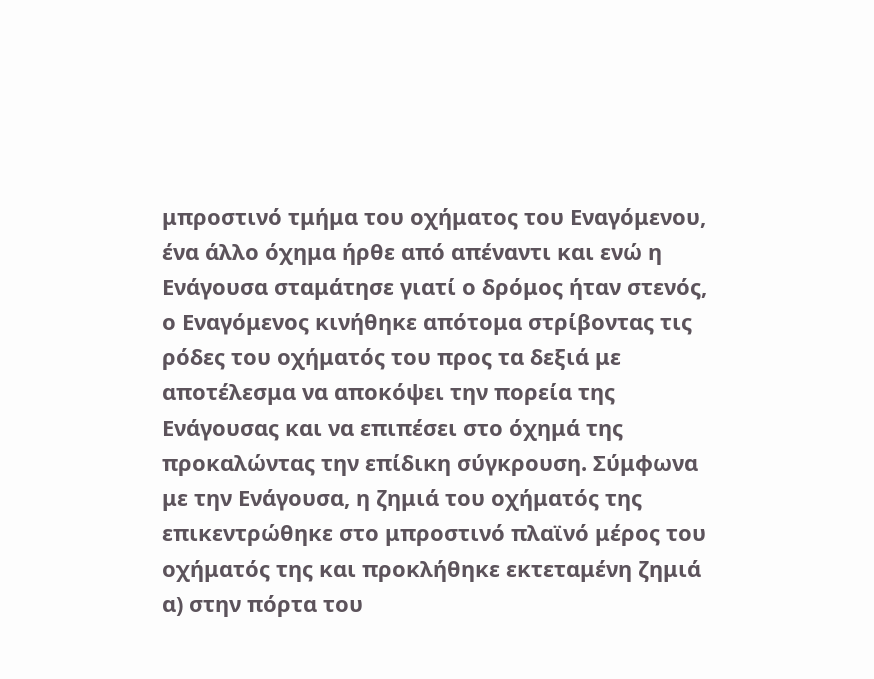μπροστινό τμήμα του οχήματος του Εναγόμενου, ένα άλλο όχημα ήρθε από απέναντι και ενώ η Ενάγουσα σταμάτησε γιατί ο δρόμος ήταν στενός, ο Εναγόμενος κινήθηκε απότομα στρίβοντας τις ρόδες του οχήματός του προς τα δεξιά με αποτέλεσμα να αποκόψει την πορεία της Ενάγουσας και να επιπέσει στο όχημά της προκαλώντας την επίδικη σύγκρουση. Σύμφωνα με την Ενάγουσα, η ζημιά του οχήματός της επικεντρώθηκε στο μπροστινό πλαϊνό μέρος του οχήματός της και προκλήθηκε εκτεταμένη ζημιά α) στην πόρτα του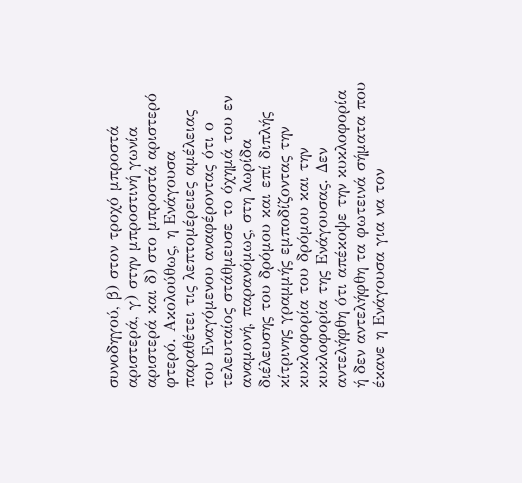συνοδηγού, β) στον τροχό μπροστά αριστερά, γ) στην μπροστινή γωνία αριστερά και δ) στο μπροστά αριστερό φτερό. Ακολούθως, η Ενάγουσα παραθέτει τις λεπτομέρειες αμέλειας του Εναγόμενου αναφέροντας ότι ο τελευταίος στάθμευσε το όχημά του εν αναμονή, παρανόμως, στη λωρίδα διέλευσης του δρόμου και επί διπλής κίτρινης γραμμής εμποδίζοντας την κυκλοφορία του δρόμου και την κυκλοφορία της Ενάγουσας. Δεν αντελήφθη ότι απέκοψε την κυκλοφορία ή δεν αντελήφθη τα φωτεινά σήματα που έκανε η Ενάγουσα για να τον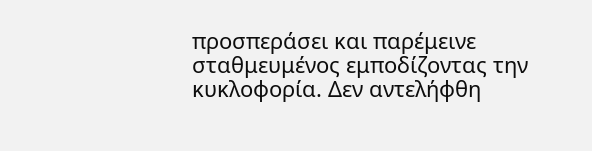προσπεράσει και παρέμεινε σταθμευμένος εμποδίζοντας την κυκλοφορία. Δεν αντελήφθη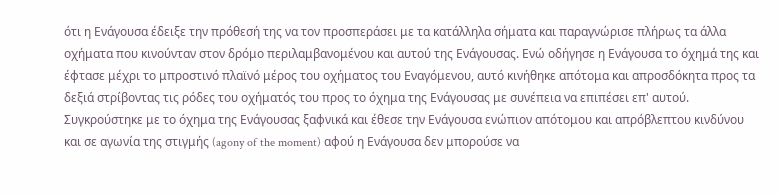ότι η Ενάγουσα έδειξε την πρόθεσή της να τον προσπεράσει με τα κατάλληλα σήματα και παραγνώρισε πλήρως τα άλλα οχήματα που κινούνταν στον δρόμο περιλαμβανομένου και αυτού της Ενάγουσας. Ενώ οδήγησε η Ενάγουσα το όχημά της και έφτασε μέχρι το μπροστινό πλαϊνό μέρος του οχήματος του Εναγόμενου, αυτό κινήθηκε απότομα και απροσδόκητα προς τα δεξιά στρίβοντας τις ρόδες του οχήματός του προς το όχημα της Ενάγουσας με συνέπεια να επιπέσει επ' αυτού. Συγκρούστηκε με το όχημα της Ενάγουσας ξαφνικά και έθεσε την Ενάγουσα ενώπιον απότομου και απρόβλεπτου κινδύνου και σε αγωνία της στιγμής (agony of the moment) αφού η Ενάγουσα δεν μπορούσε να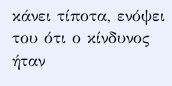κάνει τίποτα, ενόψει του ότι ο κίνδυνος ήταν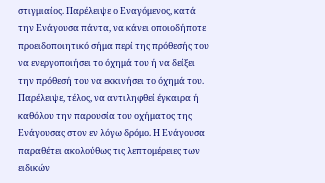στιγμιαίος. Παρέλειψε ο Εναγόμενος, κατά την Ενάγουσα πάντα, να κάνει οποιοδήποτε προειδοποιητικό σήμα περί της πρόθεσής του να ενεργοποιήσει το όχημά του ή να δείξει την πρόθεσή του να εκκινήσει το όχημά του. Παρέλειψε, τέλος, να αντιληφθεί έγκαιρα ή καθόλου την παρουσία του οχήματος της Ενάγουσας στον εν λόγω δρόμο. Η Ενάγουσα παραθέτει ακολούθως τις λεπτομέρειες των ειδικών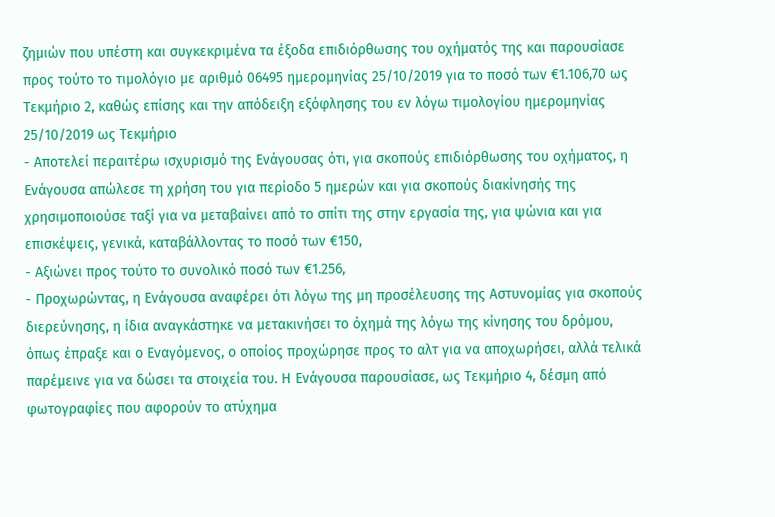ζημιών που υπέστη και συγκεκριμένα τα έξοδα επιδιόρθωσης του οχήματός της και παρουσίασε προς τούτο το τιμολόγιο με αριθμό 06495 ημερομηνίας 25/10/2019 για το ποσό των €1.106,70 ως Τεκμήριο 2, καθώς επίσης και την απόδειξη εξόφλησης του εν λόγω τιμολογίου ημερομηνίας 25/10/2019 ως Τεκμήριο
- Αποτελεί περαιτέρω ισχυρισμό της Ενάγουσας ότι, για σκοπούς επιδιόρθωσης του οχήματος, η Ενάγουσα απώλεσε τη χρήση του για περίοδο 5 ημερών και για σκοπούς διακίνησής της χρησιμοποιούσε ταξί για να μεταβαίνει από το σπίτι της στην εργασία της, για ψώνια και για επισκέψεις, γενικά, καταβάλλοντας το ποσό των €150,
- Αξιώνει προς τούτο το συνολικό ποσό των €1.256,
- Προχωρώντας, η Ενάγουσα αναφέρει ότι λόγω της μη προσέλευσης της Αστυνομίας για σκοπούς διερεύνησης, η ίδια αναγκάστηκε να μετακινήσει το όχημά της λόγω της κίνησης του δρόμου, όπως έπραξε και ο Εναγόμενος, ο οποίος προχώρησε προς το αλτ για να αποχωρήσει, αλλά τελικά παρέμεινε για να δώσει τα στοιχεία του. Η Ενάγουσα παρουσίασε, ως Τεκμήριο 4, δέσμη από φωτογραφίες που αφορούν το ατύχημα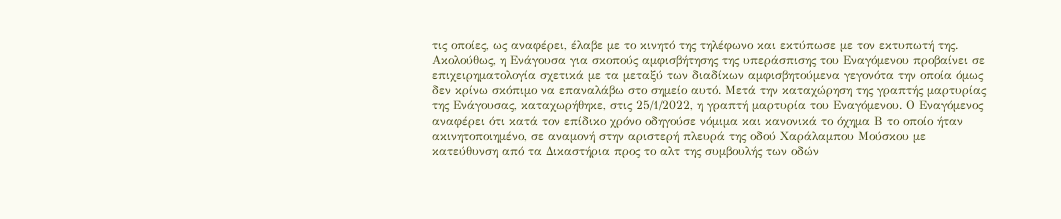τις οποίες, ως αναφέρει, έλαβε με το κινητό της τηλέφωνο και εκτύπωσε με τον εκτυπωτή της. Ακολούθως, η Ενάγουσα για σκοπούς αμφισβήτησης της υπεράσπισης του Εναγόμενου προβαίνει σε επιχειρηματολογία σχετικά με τα μεταξύ των διαδίκων αμφισβητούμενα γεγονότα την οποία όμως δεν κρίνω σκόπιμο να επαναλάβω στο σημείο αυτό. Μετά την καταχώρηση της γραπτής μαρτυρίας της Ενάγουσας, καταχωρήθηκε, στις 25/1/2022, η γραπτή μαρτυρία του Εναγόμενου. Ο Εναγόμενος αναφέρει ότι κατά τον επίδικο χρόνο οδηγούσε νόμιμα και κανονικά το όχημα Β το οποίο ήταν ακινητοποιημένο, σε αναμονή στην αριστερή πλευρά της οδού Χαράλαμπου Μούσκου με κατεύθυνση από τα Δικαστήρια προς το αλτ της συμβουλής των οδών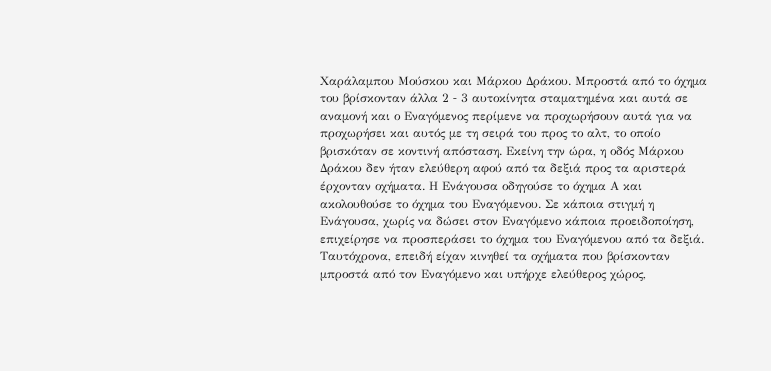Χαράλαμπου Μούσκου και Μάρκου Δράκου. Μπροστά από το όχημα του βρίσκονταν άλλα 2 ‑ 3 αυτοκίνητα σταματημένα και αυτά σε αναμονή και ο Εναγόμενος περίμενε να προχωρήσουν αυτά για να προχωρήσει και αυτός με τη σειρά του προς το αλτ, το οποίο βρισκόταν σε κοντινή απόσταση. Εκείνη την ώρα, η οδός Μάρκου Δράκου δεν ήταν ελεύθερη αφού από τα δεξιά προς τα αριστερά έρχονταν οχήματα. Η Ενάγουσα οδηγούσε το όχημα Α και ακολουθούσε το όχημα του Εναγόμενου. Σε κάποια στιγμή η Ενάγουσα, χωρίς να δώσει στον Εναγόμενο κάποια προειδοποίηση, επιχείρησε να προσπεράσει το όχημα του Εναγόμενου από τα δεξιά. Ταυτόχρονα, επειδή είχαν κινηθεί τα οχήματα που βρίσκονταν μπροστά από τον Εναγόμενο και υπήρχε ελεύθερος χώρος,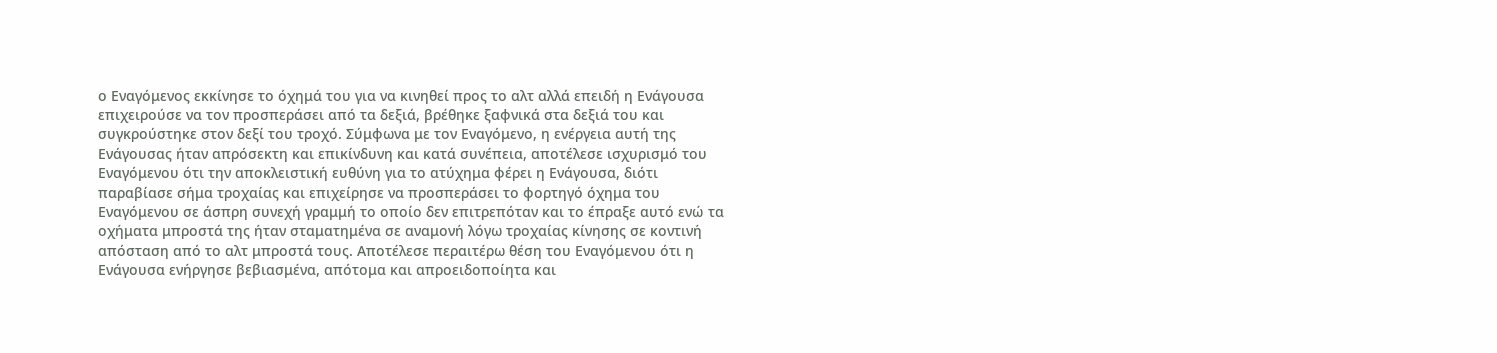ο Εναγόμενος εκκίνησε το όχημά του για να κινηθεί προς το αλτ αλλά επειδή η Ενάγουσα επιχειρούσε να τον προσπεράσει από τα δεξιά, βρέθηκε ξαφνικά στα δεξιά του και συγκρούστηκε στον δεξί του τροχό. Σύμφωνα με τον Εναγόμενο, η ενέργεια αυτή της Ενάγουσας ήταν απρόσεκτη και επικίνδυνη και κατά συνέπεια, αποτέλεσε ισχυρισμό του Εναγόμενου ότι την αποκλειστική ευθύνη για το ατύχημα φέρει η Ενάγουσα, διότι παραβίασε σήμα τροχαίας και επιχείρησε να προσπεράσει το φορτηγό όχημα του Εναγόμενου σε άσπρη συνεχή γραμμή το οποίο δεν επιτρεπόταν και το έπραξε αυτό ενώ τα οχήματα μπροστά της ήταν σταματημένα σε αναμονή λόγω τροχαίας κίνησης σε κοντινή απόσταση από το αλτ μπροστά τους. Αποτέλεσε περαιτέρω θέση του Εναγόμενου ότι η Ενάγουσα ενήργησε βεβιασμένα, απότομα και απροειδοποίητα και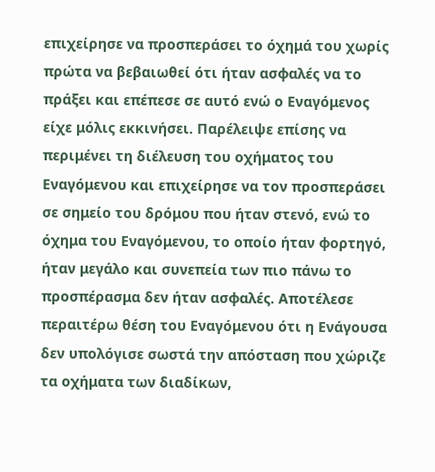επιχείρησε να προσπεράσει το όχημά του χωρίς πρώτα να βεβαιωθεί ότι ήταν ασφαλές να το πράξει και επέπεσε σε αυτό ενώ ο Εναγόμενος είχε μόλις εκκινήσει. Παρέλειψε επίσης να περιμένει τη διέλευση του οχήματος του Εναγόμενου και επιχείρησε να τον προσπεράσει σε σημείο του δρόμου που ήταν στενό, ενώ το όχημα του Εναγόμενου, το οποίο ήταν φορτηγό, ήταν μεγάλο και συνεπεία των πιο πάνω το προσπέρασμα δεν ήταν ασφαλές. Αποτέλεσε περαιτέρω θέση του Εναγόμενου ότι η Ενάγουσα δεν υπολόγισε σωστά την απόσταση που χώριζε τα οχήματα των διαδίκων,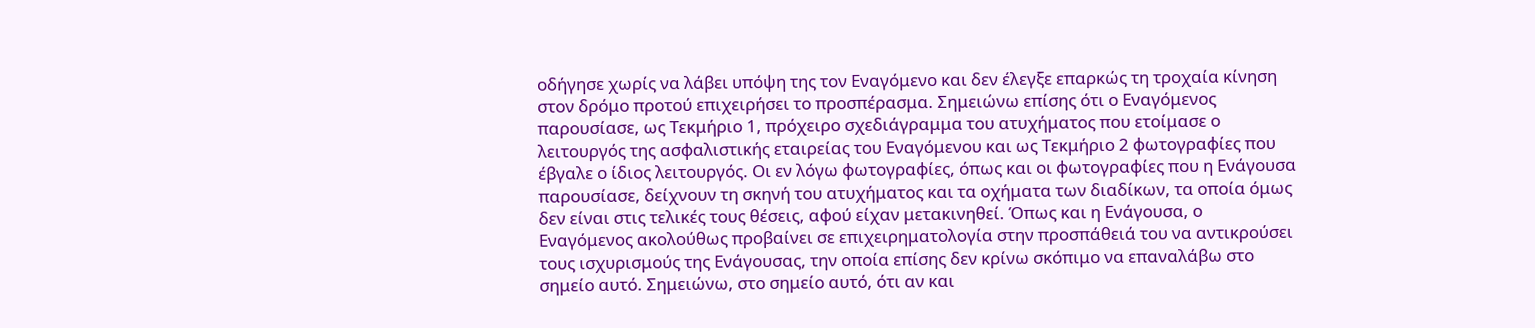οδήγησε χωρίς να λάβει υπόψη της τον Εναγόμενο και δεν έλεγξε επαρκώς τη τροχαία κίνηση στον δρόμο προτού επιχειρήσει το προσπέρασμα. Σημειώνω επίσης ότι ο Εναγόμενος παρουσίασε, ως Τεκμήριο 1, πρόχειρο σχεδιάγραμμα του ατυχήματος που ετοίμασε ο λειτουργός της ασφαλιστικής εταιρείας του Εναγόμενου και ως Τεκμήριο 2 φωτογραφίες που έβγαλε ο ίδιος λειτουργός. Οι εν λόγω φωτογραφίες, όπως και οι φωτογραφίες που η Ενάγουσα παρουσίασε, δείχνουν τη σκηνή του ατυχήματος και τα οχήματα των διαδίκων, τα οποία όμως δεν είναι στις τελικές τους θέσεις, αφού είχαν μετακινηθεί. Όπως και η Ενάγουσα, ο Εναγόμενος ακολούθως προβαίνει σε επιχειρηματολογία στην προσπάθειά του να αντικρούσει τους ισχυρισμούς της Ενάγουσας, την οποία επίσης δεν κρίνω σκόπιμο να επαναλάβω στο σημείο αυτό. Σημειώνω, στο σημείο αυτό, ότι αν και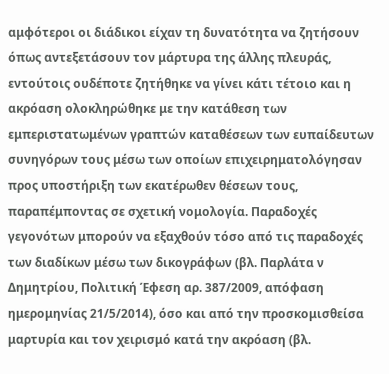αμφότεροι οι διάδικοι είχαν τη δυνατότητα να ζητήσουν όπως αντεξετάσουν τον μάρτυρα της άλλης πλευράς, εντούτοις ουδέποτε ζητήθηκε να γίνει κάτι τέτοιο και η ακρόαση ολοκληρώθηκε με την κατάθεση των εμπεριστατωμένων γραπτών καταθέσεων των ευπαίδευτων συνηγόρων τους μέσω των οποίων επιχειρηματολόγησαν προς υποστήριξη των εκατέρωθεν θέσεων τους, παραπέμποντας σε σχετική νομολογία. Παραδοχές γεγονότων μπορούν να εξαχθούν τόσο από τις παραδοχές των διαδίκων μέσω των δικογράφων (βλ. Παρλάτα ν Δημητρίου, Πολιτική Έφεση αρ. 387/2009, απόφαση ημερομηνίας 21/5/2014), όσο και από την προσκομισθείσα μαρτυρία και τον χειρισμό κατά την ακρόαση (βλ.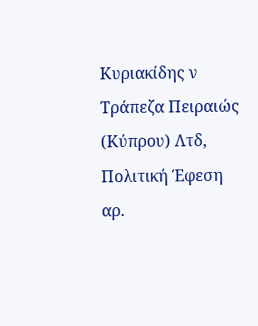Κυριακίδης ν Τράπεζα Πειραιώς (Κύπρου) Λτδ, Πολιτική Έφεση αρ.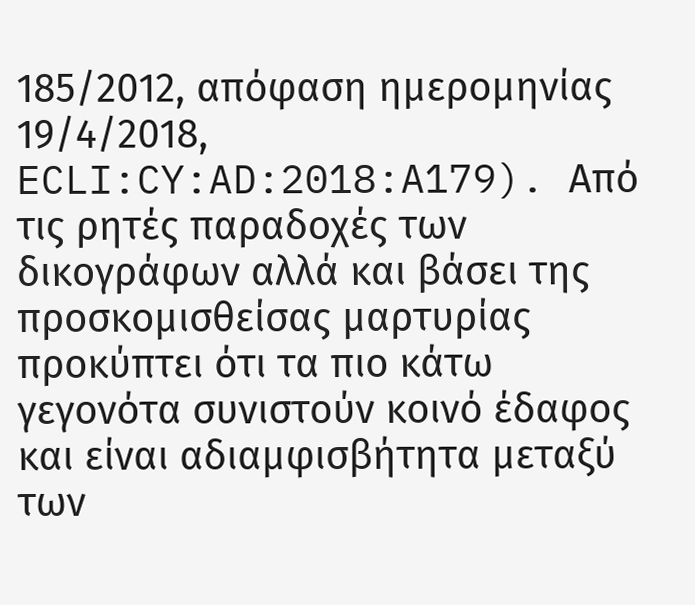185/2012, απόφαση ημερομηνίας 19/4/2018, ECLI:CY:AD:2018:A179). Από τις ρητές παραδοχές των δικογράφων αλλά και βάσει της προσκομισθείσας μαρτυρίας προκύπτει ότι τα πιο κάτω γεγονότα συνιστούν κοινό έδαφος και είναι αδιαμφισβήτητα μεταξύ των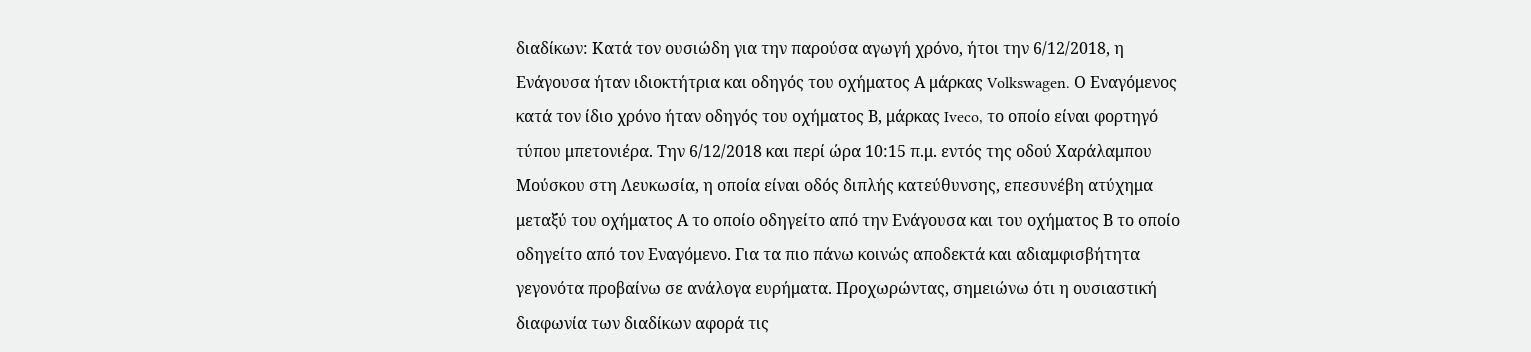διαδίκων: Κατά τον ουσιώδη για την παρούσα αγωγή χρόνο, ήτοι την 6/12/2018, η Ενάγουσα ήταν ιδιοκτήτρια και οδηγός του οχήματος Α μάρκας Volkswagen. Ο Εναγόμενος κατά τον ίδιο χρόνο ήταν οδηγός του οχήματος Β, μάρκας Iveco, το οποίο είναι φορτηγό τύπου μπετονιέρα. Την 6/12/2018 και περί ώρα 10:15 π.μ. εντός της οδού Χαράλαμπου Μούσκου στη Λευκωσία, η οποία είναι οδός διπλής κατεύθυνσης, επεσυνέβη ατύχημα μεταξύ του οχήματος Α το οποίο οδηγείτο από την Ενάγουσα και του οχήματος Β το οποίο οδηγείτο από τον Εναγόμενο. Για τα πιο πάνω κοινώς αποδεκτά και αδιαμφισβήτητα γεγονότα προβαίνω σε ανάλογα ευρήματα. Προχωρώντας, σημειώνω ότι η ουσιαστική διαφωνία των διαδίκων αφορά τις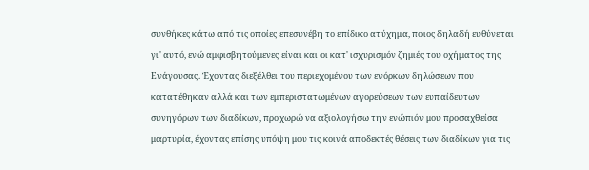συνθήκες κάτω από τις οποίες επεσυνέβη το επίδικο ατύχημα, ποιος δηλαδή ευθύνεται γι' αυτό, ενώ αμφισβητούμενες είναι και οι κατ' ισχυρισμόν ζημιές του οχήματος της Ενάγουσας. Έχοντας διεξέλθει του περιεχομένου των ενόρκων δηλώσεων που κατατέθηκαν αλλά και των εμπεριστατωμένων αγορεύσεων των ευπαίδευτων συνηγόρων των διαδίκων, προχωρώ να αξιολογήσω την ενώπιόν μου προσαχθείσα μαρτυρία, έχοντας επίσης υπόψη μου τις κοινά αποδεκτές θέσεις των διαδίκων για τις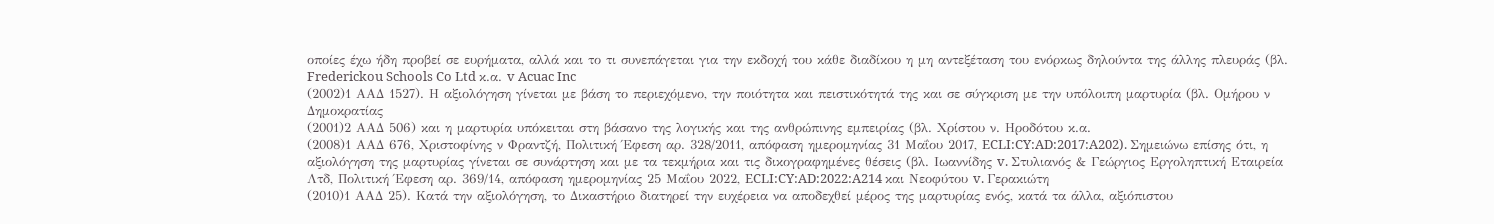οποίες έχω ήδη προβεί σε ευρήματα, αλλά και το τι συνεπάγεται για την εκδοχή του κάθε διαδίκου η μη αντεξέταση του ενόρκως δηλούντα της άλλης πλευράς (βλ. Frederickou Schools Co Ltd κ.α. v Acuac Inc
(2002)1 ΑΑΔ 1527). Η αξιολόγηση γίνεται με βάση το περιεχόμενο, την ποιότητα και πειστικότητά της και σε σύγκριση με την υπόλοιπη μαρτυρία (βλ. Ομήρου ν Δημοκρατίας
(2001)2 ΑΑΔ 506) και η μαρτυρία υπόκειται στη βάσανο της λογικής και της ανθρώπινης εμπειρίας (βλ. Χρίστου ν. Ηροδότου κ.α.
(2008)1 ΑΑΔ 676, Χριστοφίνης ν Φραντζή, Πολιτική Έφεση αρ. 328/2011, απόφαση ημερομηνίας 31 Μαΐου 2017, ECLI:CY:AD:2017:A202). Σημειώνω επίσης ότι, η αξιολόγηση της μαρτυρίας γίνεται σε συνάρτηση και με τα τεκμήρια και τις δικογραφημένες θέσεις (βλ. Ιωαννίδης v. Στυλιανός & Γεώργιος Εργοληπτική Εταιρεία Λτδ, Πολιτική Έφεση αρ. 369/14, απόφαση ημερομηνίας 25 Μαΐου 2022, ECLI:CY:AD:2022:A214 και Νεοφύτου v. Γερακιώτη
(2010)1 ΑΑΔ 25). Κατά την αξιολόγηση, το Δικαστήριο διατηρεί την ευχέρεια να αποδεχθεί μέρος της μαρτυρίας ενός, κατά τα άλλα, αξιόπιστου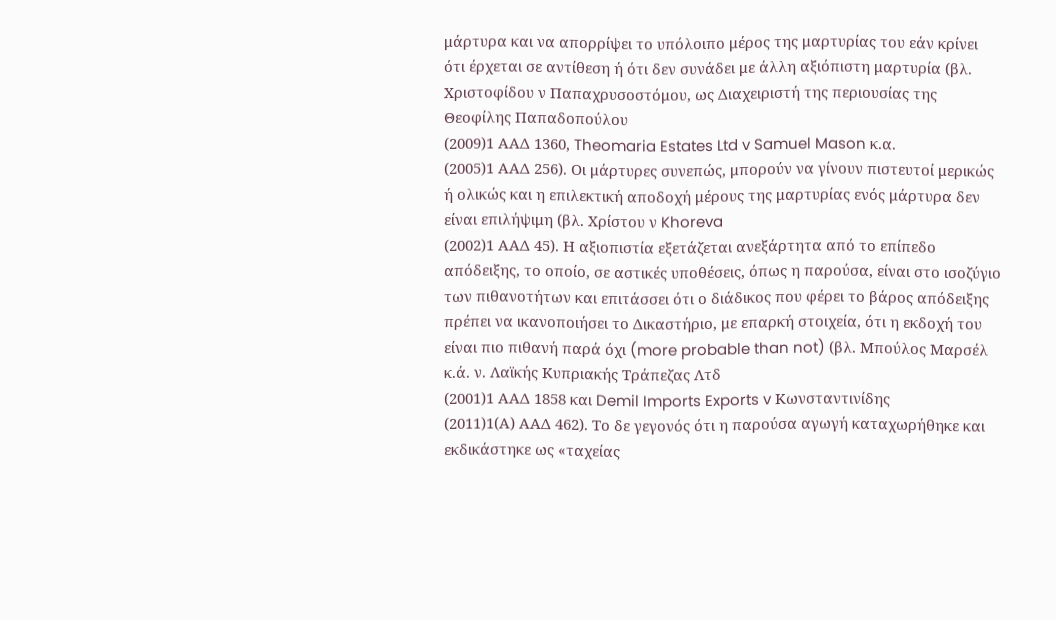μάρτυρα και να απορρίψει το υπόλοιπο μέρος της μαρτυρίας του εάν κρίνει ότι έρχεται σε αντίθεση ή ότι δεν συνάδει με άλλη αξιόπιστη μαρτυρία (βλ. Χριστοφίδου ν Παπαχρυσοστόμου, ως Διαχειριστή της περιουσίας της Θεοφίλης Παπαδοπούλου
(2009)1 ΑΑΔ 1360, Theomaria Estates Ltd v Samuel Mason κ.α.
(2005)1 ΑΑΔ 256). Οι μάρτυρες συνεπώς, μπορούν να γίνουν πιστευτοί μερικώς ή ολικώς και η επιλεκτική αποδοχή μέρους της μαρτυρίας ενός μάρτυρα δεν είναι επιλήψιμη (βλ. Χρίστου ν Khoreva
(2002)1 ΑΑΔ 45). Η αξιοπιστία εξετάζεται ανεξάρτητα από το επίπεδο απόδειξης, το οποίο, σε αστικές υποθέσεις, όπως η παρούσα, είναι στο ισοζύγιο των πιθανοτήτων και επιτάσσει ότι ο διάδικος που φέρει το βάρος απόδειξης πρέπει να ικανοποιήσει το Δικαστήριο, με επαρκή στοιχεία, ότι η εκδοχή του είναι πιο πιθανή παρά όχι (more probable than not) (βλ. Μπούλος Μαρσέλ κ.ά. ν. Λαϊκής Κυπριακής Τράπεζας Λτδ
(2001)1 ΑΑΔ 1858 και Demil Imports Exports v Κωνσταντινίδης
(2011)1(Α) ΑΑΔ 462). Το δε γεγονός ότι η παρούσα αγωγή καταχωρήθηκε και εκδικάστηκε ως «ταχείας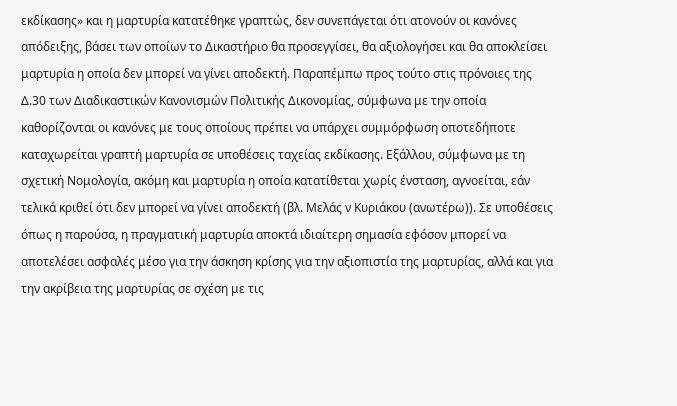εκδίκασης» και η μαρτυρία κατατέθηκε γραπτώς, δεν συνεπάγεται ότι ατονούν οι κανόνες απόδειξης, βάσει των οποίων το Δικαστήριο θα προσεγγίσει, θα αξιολογήσει και θα αποκλείσει μαρτυρία η οποία δεν μπορεί να γίνει αποδεκτή. Παραπέμπω προς τούτο στις πρόνοιες της Δ.30 των Διαδικαστικών Κανονισμών Πολιτικής Δικονομίας, σύμφωνα με την οποία καθορίζονται οι κανόνες με τους οποίους πρέπει να υπάρχει συμμόρφωση οποτεδήποτε καταχωρείται γραπτή μαρτυρία σε υποθέσεις ταχείας εκδίκασης. Εξάλλου, σύμφωνα με τη σχετική Νομολογία, ακόμη και μαρτυρία η οποία κατατίθεται χωρίς ένσταση, αγνοείται, εάν τελικά κριθεί ότι δεν μπορεί να γίνει αποδεκτή (βλ. Μελάς ν Κυριάκου (ανωτέρω)). Σε υποθέσεις όπως η παρούσα, η πραγματική μαρτυρία αποκτά ιδιαίτερη σημασία εφόσον μπορεί να αποτελέσει ασφαλές μέσο για την άσκηση κρίσης για την αξιοπιστία της μαρτυρίας, αλλά και για την ακρίβεια της μαρτυρίας σε σχέση με τις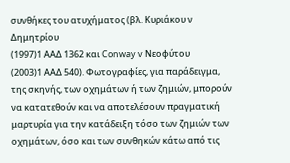συνθήκες του ατυχήματος (βλ. Κυριάκου ν Δημητρίου
(1997)1 ΑΑΔ 1362 και Conway v Νεοφύτου
(2003)1 ΑΑΔ 540). Φωτογραφίες, για παράδειγμα, της σκηνής, των οχημάτων ή των ζημιών, μπορούν να κατατεθούν και να αποτελέσουν πραγματική μαρτυρία για την κατάδειξη τόσο των ζημιών των οχημάτων, όσο και των συνθηκών κάτω από τις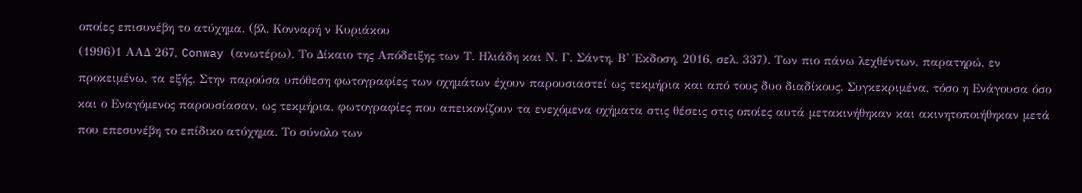οποίες επισυνέβη το ατύχημα. (βλ. Κονναρή ν Κυριάκου
(1996)1 ΑΑΔ 267, Conway (ανωτέρω), Το Δίκαιο της Απόδειξης των Τ. Ηλιάδη και Ν. Γ. Σάντη, Β' Έκδοση, 2016, σελ. 337). Των πιο πάνω λεχθέντων, παρατηρώ, εν προκειμένω, τα εξής. Στην παρούσα υπόθεση φωτογραφίες των οχημάτων έχουν παρουσιαστεί ως τεκμήρια και από τους δυο διαδίκους. Συγκεκριμένα, τόσο η Ενάγουσα όσο και ο Εναγόμενος παρουσίασαν, ως τεκμήρια, φωτογραφίες που απεικονίζουν τα ενεχόμενα οχήματα στις θέσεις στις οποίες αυτά μετακινήθηκαν και ακινητοποιήθηκαν μετά που επεσυνέβη το επίδικο ατύχημα. Το σύνολο των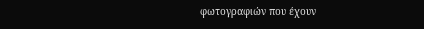φωτογραφιών που έχουν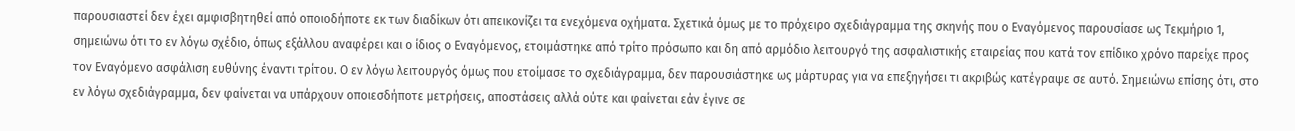παρουσιαστεί δεν έχει αμφισβητηθεί από οποιοδήποτε εκ των διαδίκων ότι απεικονίζει τα ενεχόμενα οχήματα. Σχετικά όμως με το πρόχειρο σχεδιάγραμμα της σκηνής που ο Εναγόμενος παρουσίασε ως Τεκμήριο 1, σημειώνω ότι το εν λόγω σχέδιο, όπως εξάλλου αναφέρει και ο ίδιος ο Εναγόμενος, ετοιμάστηκε από τρίτο πρόσωπο και δη από αρμόδιο λειτουργό της ασφαλιστικής εταιρείας που κατά τον επίδικο χρόνο παρείχε προς τον Εναγόμενο ασφάλιση ευθύνης έναντι τρίτου. Ο εν λόγω λειτουργός όμως που ετοίμασε το σχεδιάγραμμα, δεν παρουσιάστηκε ως μάρτυρας για να επεξηγήσει τι ακριβώς κατέγραψε σε αυτό. Σημειώνω επίσης ότι, στο εν λόγω σχεδιάγραμμα, δεν φαίνεται να υπάρχουν οποιεσδήποτε μετρήσεις, αποστάσεις αλλά ούτε και φαίνεται εάν έγινε σε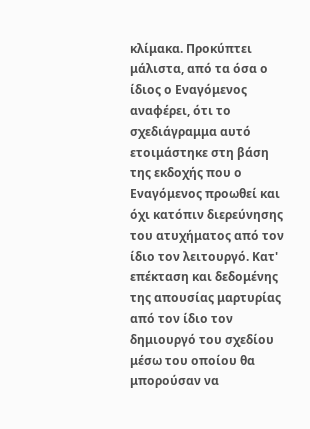κλίμακα. Προκύπτει μάλιστα, από τα όσα ο ίδιος ο Εναγόμενος αναφέρει, ότι το σχεδιάγραμμα αυτό ετοιμάστηκε στη βάση της εκδοχής που ο Εναγόμενος προωθεί και όχι κατόπιν διερεύνησης του ατυχήματος από τον ίδιο τον λειτουργό. Κατ' επέκταση και δεδομένης της απουσίας μαρτυρίας από τον ίδιο τον δημιουργό του σχεδίου μέσω του οποίου θα μπορούσαν να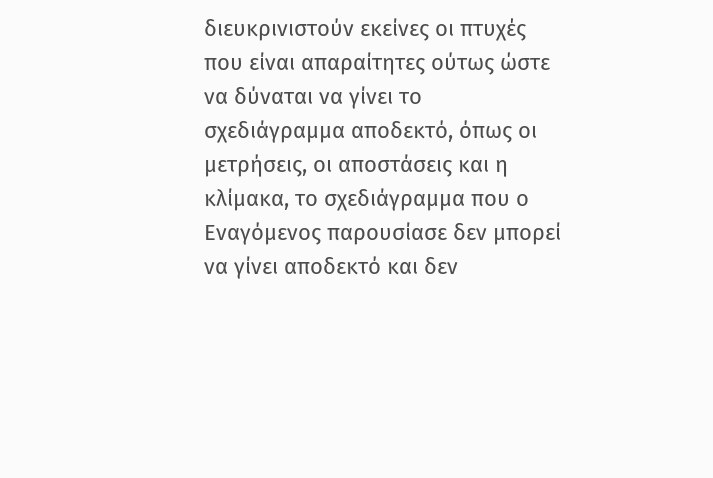διευκρινιστούν εκείνες οι πτυχές που είναι απαραίτητες ούτως ώστε να δύναται να γίνει το σχεδιάγραμμα αποδεκτό, όπως οι μετρήσεις, οι αποστάσεις και η κλίμακα, το σχεδιάγραμμα που ο Εναγόμενος παρουσίασε δεν μπορεί να γίνει αποδεκτό και δεν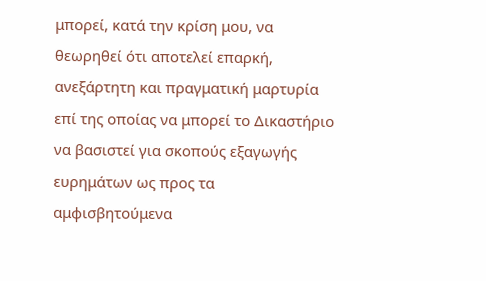μπορεί, κατά την κρίση μου, να θεωρηθεί ότι αποτελεί επαρκή, ανεξάρτητη και πραγματική μαρτυρία επί της οποίας να μπορεί το Δικαστήριο να βασιστεί για σκοπούς εξαγωγής ευρημάτων ως προς τα αμφισβητούμενα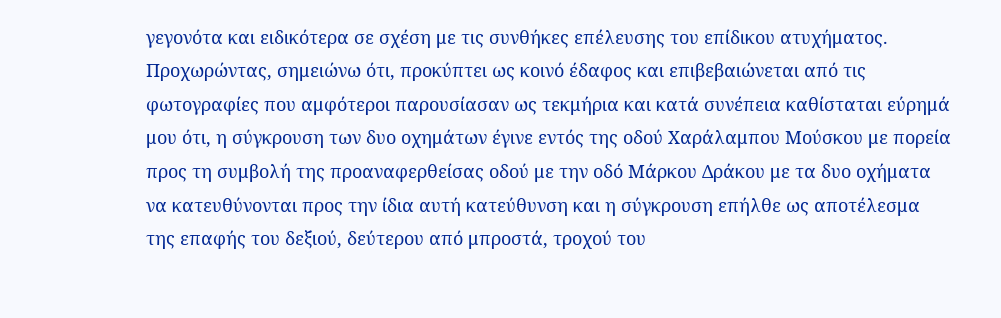γεγονότα και ειδικότερα σε σχέση με τις συνθήκες επέλευσης του επίδικου ατυχήματος. Προχωρώντας, σημειώνω ότι, προκύπτει ως κοινό έδαφος και επιβεβαιώνεται από τις φωτογραφίες που αμφότεροι παρουσίασαν ως τεκμήρια και κατά συνέπεια καθίσταται εύρημά μου ότι, η σύγκρουση των δυο οχημάτων έγινε εντός της οδού Χαράλαμπου Μούσκου με πορεία προς τη συμβολή της προαναφερθείσας οδού με την οδό Μάρκου Δράκου με τα δυο οχήματα να κατευθύνονται προς την ίδια αυτή κατεύθυνση και η σύγκρουση επήλθε ως αποτέλεσμα της επαφής του δεξιού, δεύτερου από μπροστά, τροχού του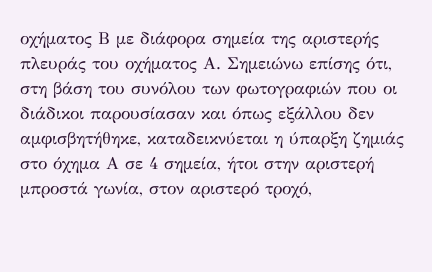οχήματος Β με διάφορα σημεία της αριστερής πλευράς του οχήματος Α. Σημειώνω επίσης ότι, στη βάση του συνόλου των φωτογραφιών που οι διάδικοι παρουσίασαν και όπως εξάλλου δεν αμφισβητήθηκε, καταδεικνύεται η ύπαρξη ζημιάς στο όχημα Α σε 4 σημεία, ήτοι στην αριστερή μπροστά γωνία, στον αριστερό τροχό,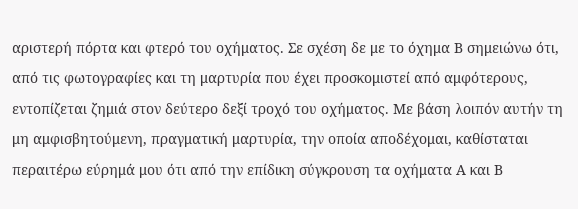αριστερή πόρτα και φτερό του οχήματος. Σε σχέση δε με το όχημα Β σημειώνω ότι, από τις φωτογραφίες και τη μαρτυρία που έχει προσκομιστεί από αμφότερους, εντοπίζεται ζημιά στον δεύτερο δεξί τροχό του οχήματος. Με βάση λοιπόν αυτήν τη μη αμφισβητούμενη, πραγματική μαρτυρία, την οποία αποδέχομαι, καθίσταται περαιτέρω εύρημά μου ότι από την επίδικη σύγκρουση τα οχήματα Α και Β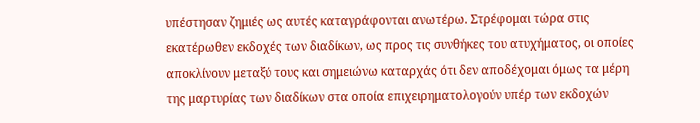υπέστησαν ζημιές ως αυτές καταγράφονται ανωτέρω. Στρέφομαι τώρα στις εκατέρωθεν εκδοχές των διαδίκων, ως προς τις συνθήκες του ατυχήματος, οι οποίες αποκλίνουν μεταξύ τους και σημειώνω καταρχάς ότι δεν αποδέχομαι όμως τα μέρη της μαρτυρίας των διαδίκων στα οποία επιχειρηματολογούν υπέρ των εκδοχών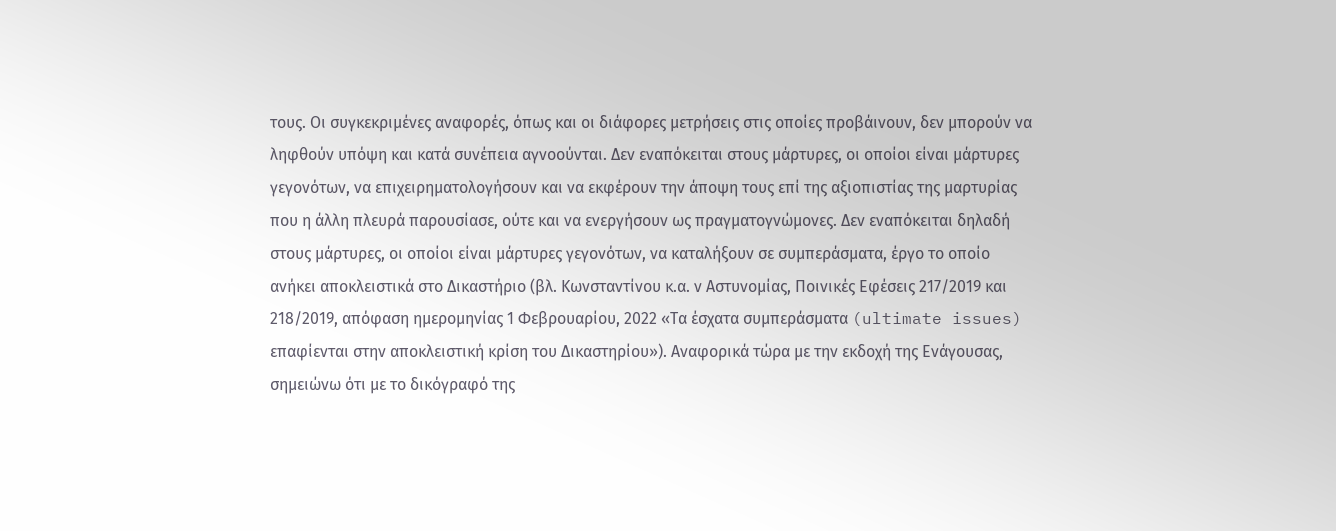τους. Οι συγκεκριμένες αναφορές, όπως και οι διάφορες μετρήσεις στις οποίες προβάινουν, δεν μπορούν να ληφθούν υπόψη και κατά συνέπεια αγνοούνται. Δεν εναπόκειται στους μάρτυρες, οι οποίοι είναι μάρτυρες γεγονότων, να επιχειρηματολογήσουν και να εκφέρουν την άποψη τους επί της αξιοπιστίας της μαρτυρίας που η άλλη πλευρά παρουσίασε, ούτε και να ενεργήσουν ως πραγματογνώμονες. Δεν εναπόκειται δηλαδή στους μάρτυρες, οι οποίοι είναι μάρτυρες γεγονότων, να καταλήξουν σε συμπεράσματα, έργο το οποίο ανήκει αποκλειστικά στο Δικαστήριο (βλ. Κωνσταντίνου κ.α. ν Αστυνομίας, Ποινικές Εφέσεις 217/2019 και 218/2019, απόφαση ημερομηνίας 1 Φεβρουαρίου, 2022 «Τα έσχατα συμπεράσματα (ultimate issues) επαφίενται στην αποκλειστική κρίση του Δικαστηρίου»). Αναφορικά τώρα με την εκδοχή της Ενάγουσας, σημειώνω ότι με το δικόγραφό της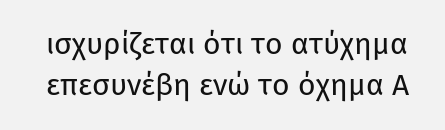ισχυρίζεται ότι το ατύχημα επεσυνέβη ενώ το όχημα Α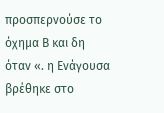προσπερνούσε το όχημα Β και δη όταν «. η Ενάγουσα βρέθηκε στο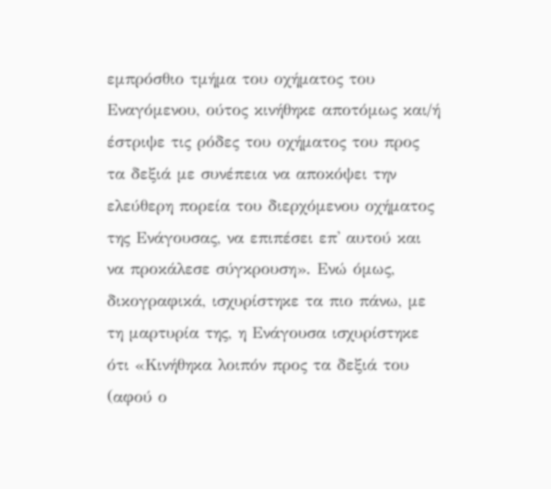εμπρόσθιο τμήμα του οχήματος του Εναγόμενου, ούτος κινήθηκε αποτόμως και/ή έστριψε τις ρόδες του οχήματος του προς τα δεξιά με συνέπεια να αποκόψει την ελεύθερη πορεία του διερχόμενου οχήματος της Ενάγουσας, να επιπέσει επ' αυτού και να προκάλεσε σύγκρουση». Ενώ όμως, δικογραφικά, ισχυρίστηκε τα πιο πάνω, με τη μαρτυρία της, η Ενάγουσα ισχυρίστηκε ότι «Κινήθηκα λοιπόν προς τα δεξιά του (αφού ο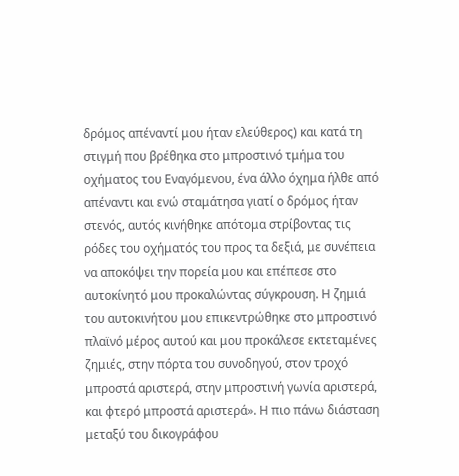δρόμος απέναντί μου ήταν ελεύθερος) και κατά τη στιγμή που βρέθηκα στο μπροστινό τμήμα του οχήματος του Εναγόμενου, ένα άλλο όχημα ήλθε από απέναντι και ενώ σταμάτησα γιατί ο δρόμος ήταν στενός, αυτός κινήθηκε απότομα στρίβοντας τις ρόδες του οχήματός του προς τα δεξιά, με συνέπεια να αποκόψει την πορεία μου και επέπεσε στο αυτοκίνητό μου προκαλώντας σύγκρουση. Η ζημιά του αυτοκινήτου μου επικεντρώθηκε στο μπροστινό πλαϊνό μέρος αυτού και μου προκάλεσε εκτεταμένες ζημιές, στην πόρτα του συνοδηγού, στον τροχό μπροστά αριστερά, στην μπροστινή γωνία αριστερά, και φτερό μπροστά αριστερά». Η πιο πάνω διάσταση μεταξύ του δικογράφου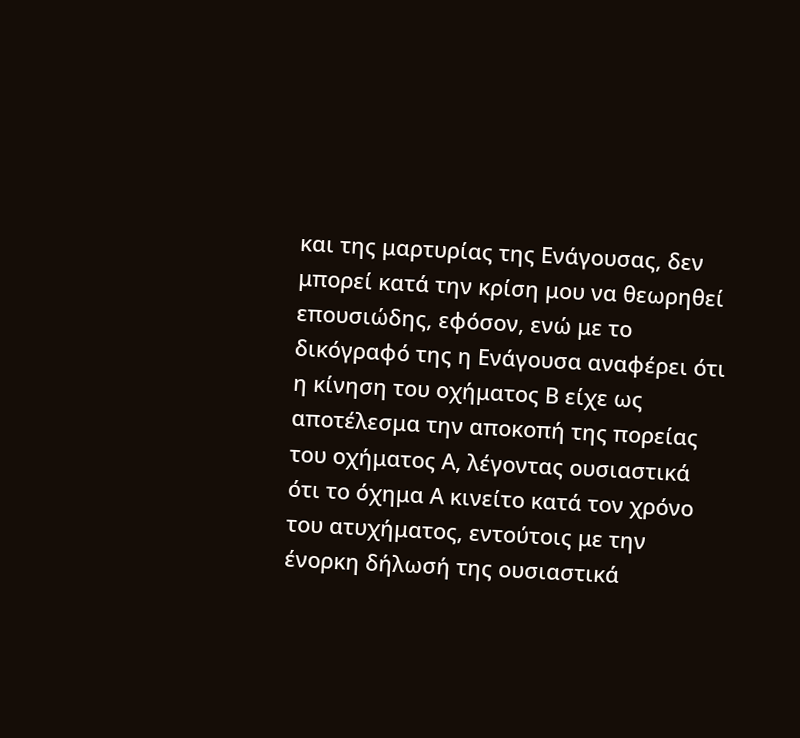και της μαρτυρίας της Ενάγουσας, δεν μπορεί κατά την κρίση μου να θεωρηθεί επουσιώδης, εφόσον, ενώ με το δικόγραφό της η Ενάγουσα αναφέρει ότι η κίνηση του οχήματος Β είχε ως αποτέλεσμα την αποκοπή της πορείας του οχήματος Α, λέγοντας ουσιαστικά ότι το όχημα Α κινείτο κατά τον χρόνο του ατυχήματος, εντούτοις με την ένορκη δήλωσή της ουσιαστικά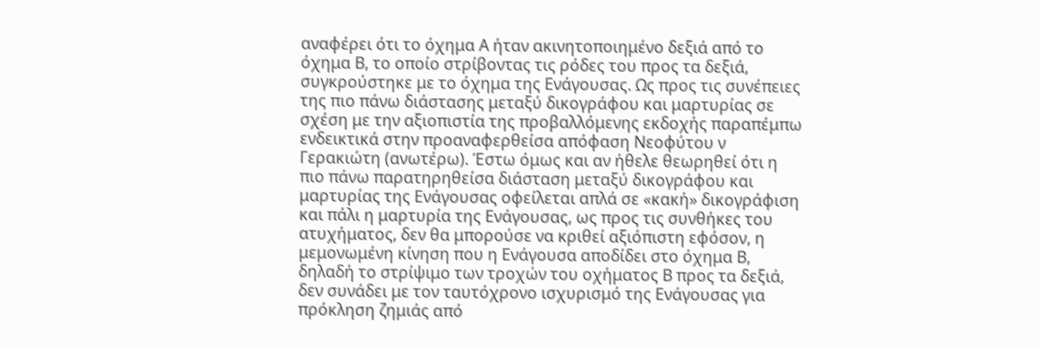αναφέρει ότι το όχημα Α ήταν ακινητοποιημένο δεξιά από το όχημα Β, το οποίο στρίβοντας τις ρόδες του προς τα δεξιά, συγκρούστηκε με το όχημα της Ενάγουσας. Ως προς τις συνέπειες της πιο πάνω διάστασης μεταξύ δικογράφου και μαρτυρίας σε σχέση με την αξιοπιστία της προβαλλόμενης εκδοχής παραπέμπω ενδεικτικά στην προαναφερθείσα απόφαση Νεοφύτου ν Γερακιώτη (ανωτέρω). Έστω όμως και αν ήθελε θεωρηθεί ότι η πιο πάνω παρατηρηθείσα διάσταση μεταξύ δικογράφου και μαρτυρίας της Ενάγουσας οφείλεται απλά σε «κακή» δικογράφιση και πάλι η μαρτυρία της Ενάγουσας, ως προς τις συνθήκες του ατυχήματος, δεν θα μπορούσε να κριθεί αξιόπιστη εφόσον, η μεμονωμένη κίνηση που η Ενάγουσα αποδίδει στο όχημα Β, δηλαδή το στρίψιμο των τροχών του οχήματος Β προς τα δεξιά, δεν συνάδει με τον ταυτόχρονο ισχυρισμό της Ενάγουσας για πρόκληση ζημιάς από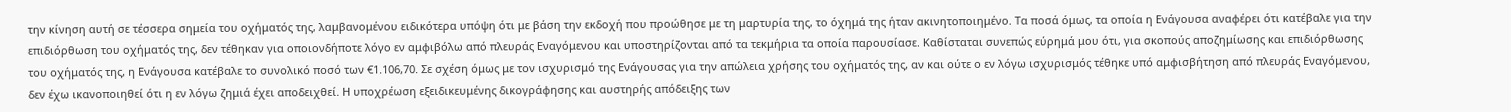την κίνηση αυτή σε τέσσερα σημεία του οχήματός της, λαμβανομένου ειδικότερα υπόψη ότι με βάση την εκδοχή που προώθησε με τη μαρτυρία της, το όχημά της ήταν ακινητοποιημένο. Τα ποσά όμως, τα οποία η Ενάγουσα αναφέρει ότι κατέβαλε για την επιδιόρθωση του οχήματός της, δεν τέθηκαν για οποιονδήποτε λόγο εν αμφιβόλω από πλευράς Εναγόμενου και υποστηρίζονται από τα τεκμήρια τα οποία παρουσίασε. Καθίσταται συνεπώς εύρημά μου ότι, για σκοπούς αποζημίωσης και επιδιόρθωσης του οχήματός της, η Ενάγουσα κατέβαλε το συνολικό ποσό των €1.106,70. Σε σχέση όμως με τον ισχυρισμό της Ενάγουσας για την απώλεια χρήσης του οχήματός της, αν και ούτε ο εν λόγω ισχυρισμός τέθηκε υπό αμφισβήτηση από πλευράς Εναγόμενου, δεν έχω ικανοποιηθεί ότι η εν λόγω ζημιά έχει αποδειχθεί. Η υποχρέωση εξειδικευμένης δικογράφησης και αυστηρής απόδειξης των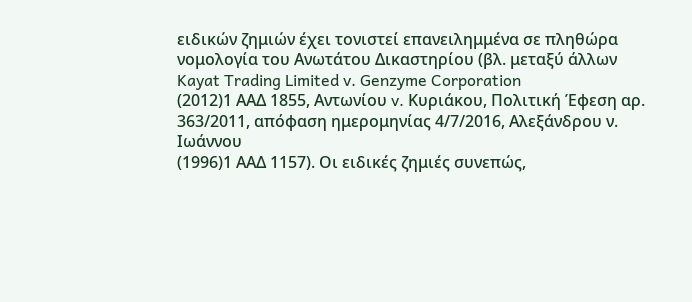ειδικών ζημιών έχει τονιστεί επανειλημμένα σε πληθώρα νομολογία του Ανωτάτου Δικαστηρίου (βλ. μεταξύ άλλων Kayat Trading Limited v. Genzyme Corporation
(2012)1 ΑΑΔ 1855, Αντωνίου v. Κυριάκου, Πολιτική Έφεση αρ. 363/2011, απόφαση ημερομηνίας 4/7/2016, Αλεξάνδρου ν. Ιωάννου
(1996)1 ΑΑΔ 1157). Οι ειδικές ζημιές συνεπώς,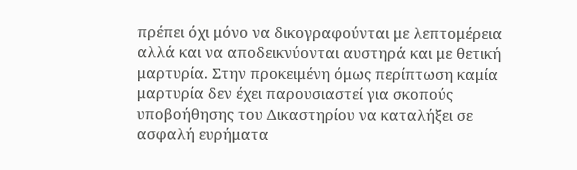πρέπει όχι μόνο να δικογραφούνται με λεπτομέρεια αλλά και να αποδεικνύονται αυστηρά και με θετική μαρτυρία. Στην προκειμένη όμως περίπτωση καμία μαρτυρία δεν έχει παρουσιαστεί για σκοπούς υποβοήθησης του Δικαστηρίου να καταλήξει σε ασφαλή ευρήματα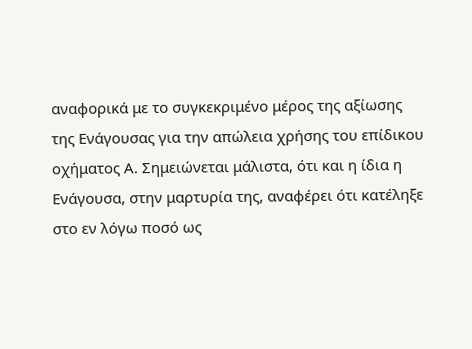αναφορικά με το συγκεκριμένο μέρος της αξίωσης της Ενάγουσας για την απώλεια χρήσης του επίδικου οχήματος Α. Σημειώνεται μάλιστα, ότι και η ίδια η Ενάγουσα, στην μαρτυρία της, αναφέρει ότι κατέληξε στο εν λόγω ποσό ως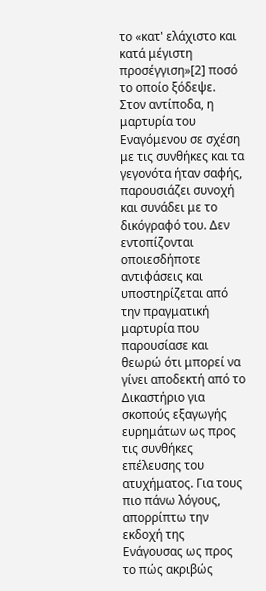το «κατ' ελάχιστο και κατά μέγιστη προσέγγιση»[2] ποσό το οποίο ξόδεψε. Στον αντίποδα, η μαρτυρία του Εναγόμενου σε σχέση με τις συνθήκες και τα γεγονότα ήταν σαφής, παρουσιάζει συνοχή και συνάδει με το δικόγραφό του. Δεν εντοπίζονται οποιεσδήποτε αντιφάσεις και υποστηρίζεται από την πραγματική μαρτυρία που παρουσίασε και θεωρώ ότι μπορεί να γίνει αποδεκτή από το Δικαστήριο για σκοπούς εξαγωγής ευρημάτων ως προς τις συνθήκες επέλευσης του ατυχήματος. Για τους πιο πάνω λόγους, απορρίπτω την εκδοχή της Ενάγουσας ως προς το πώς ακριβώς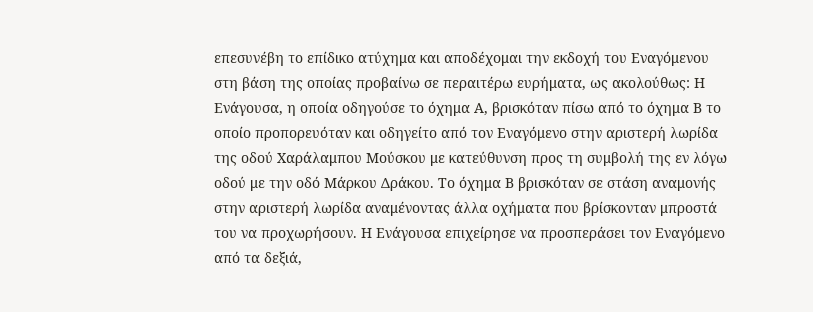επεσυνέβη το επίδικο ατύχημα και αποδέχομαι την εκδοχή του Εναγόμενου στη βάση της οποίας προβαίνω σε περαιτέρω ευρήματα, ως ακολούθως: Η Ενάγουσα, η οποία οδηγούσε το όχημα Α, βρισκόταν πίσω από το όχημα Β το οποίο προπορευόταν και οδηγείτο από τον Εναγόμενο στην αριστερή λωρίδα της οδού Χαράλαμπου Μούσκου με κατεύθυνση προς τη συμβολή της εν λόγω οδού με την οδό Μάρκου Δράκου. Το όχημα Β βρισκόταν σε στάση αναμονής στην αριστερή λωρίδα αναμένοντας άλλα οχήματα που βρίσκονταν μπροστά του να προχωρήσουν. Η Ενάγουσα επιχείρησε να προσπεράσει τον Εναγόμενο από τα δεξιά,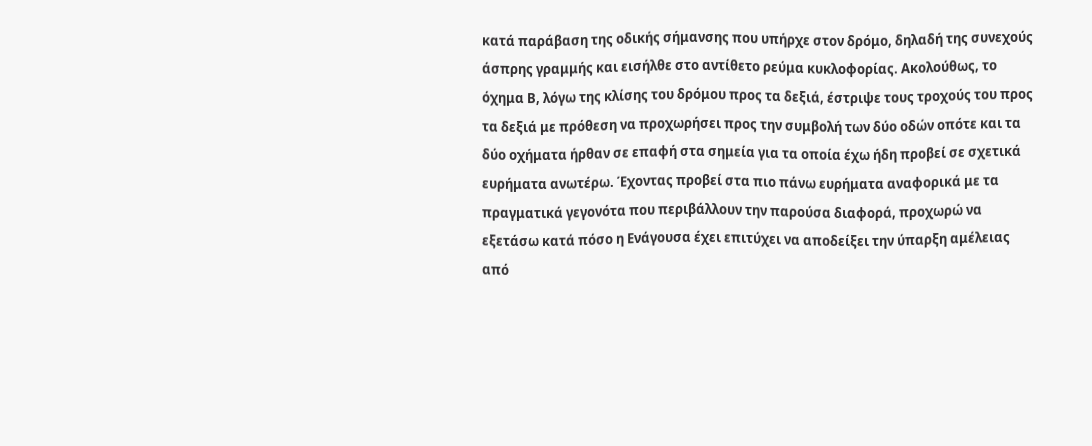κατά παράβαση της οδικής σήμανσης που υπήρχε στον δρόμο, δηλαδή της συνεχούς άσπρης γραμμής και εισήλθε στο αντίθετο ρεύμα κυκλοφορίας. Ακολούθως, το όχημα Β, λόγω της κλίσης του δρόμου προς τα δεξιά, έστριψε τους τροχούς του προς τα δεξιά με πρόθεση να προχωρήσει προς την συμβολή των δύο οδών οπότε και τα δύο οχήματα ήρθαν σε επαφή στα σημεία για τα οποία έχω ήδη προβεί σε σχετικά ευρήματα ανωτέρω. Έχοντας προβεί στα πιο πάνω ευρήματα αναφορικά με τα πραγματικά γεγονότα που περιβάλλουν την παρούσα διαφορά, προχωρώ να εξετάσω κατά πόσο η Ενάγουσα έχει επιτύχει να αποδείξει την ύπαρξη αμέλειας από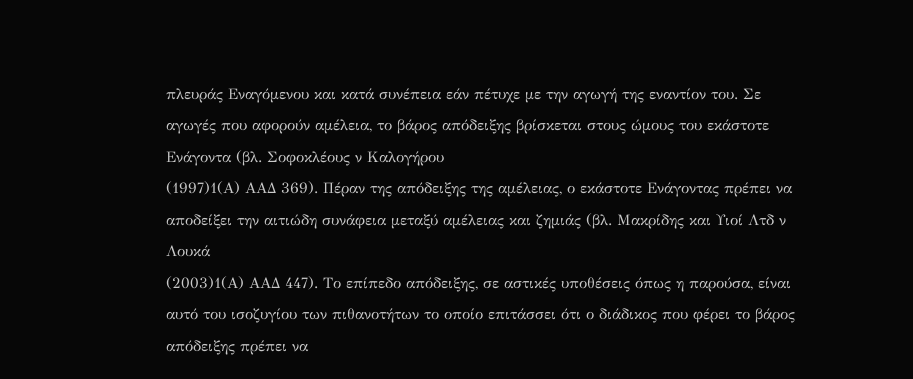πλευράς Εναγόμενου και κατά συνέπεια εάν πέτυχε με την αγωγή της εναντίον του. Σε αγωγές που αφορούν αμέλεια, το βάρος απόδειξης βρίσκεται στους ώμους του εκάστοτε Ενάγοντα (βλ. Σοφοκλέους ν Καλογήρου
(1997)1(Α) ΑΑΔ 369). Πέραν της απόδειξης της αμέλειας, ο εκάστοτε Ενάγοντας πρέπει να αποδείξει την αιτιώδη συνάφεια μεταξύ αμέλειας και ζημιάς (βλ. Μακρίδης και Υιοί Λτδ ν Λουκά
(2003)1(Α) ΑΑΔ 447). Το επίπεδο απόδειξης, σε αστικές υποθέσεις όπως η παρούσα, είναι αυτό του ισοζυγίου των πιθανοτήτων το οποίο επιτάσσει ότι ο διάδικος που φέρει το βάρος απόδειξης πρέπει να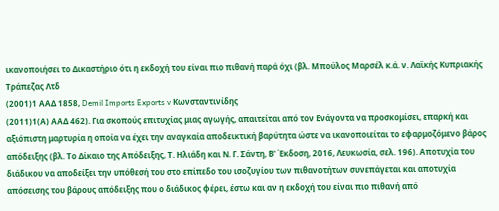ικανοποιήσει το Δικαστήριο ότι η εκδοχή του είναι πιο πιθανή παρά όχι (βλ. Μπούλος Μαρσέλ κ.ά. ν. Λαϊκής Κυπριακής Τράπεζας Λτδ
(2001)1 ΑΑΔ 1858, Demil Imports Exports v Κωνσταντινίδης
(2011)1(Α) ΑΑΔ 462). Για σκοπούς επιτυχίας μιας αγωγής, απαιτείται από τον Ενάγοντα να προσκομίσει, επαρκή και αξιόπιστη μαρτυρία η οποία να έχει την αναγκαία αποδεικτική βαρύτητα ώστε να ικανοποιείται το εφαρμοζόμενο βάρος απόδειξης (βλ. Το Δίκαιο της Απόδειξης, Τ. Ηλιάδη και Ν. Γ. Σάντη, Β' Έκδοση, 2016, Λευκωσία, σελ. 196). Αποτυχία του διάδικου να αποδείξει την υπόθεσή του στο επίπεδο του ισοζυγίου των πιθανοτήτων συνεπάγεται και αποτυχία απόσεισης του βάρους απόδειξης που ο διάδικος φέρει, έστω και αν η εκδοχή του είναι πιο πιθανή από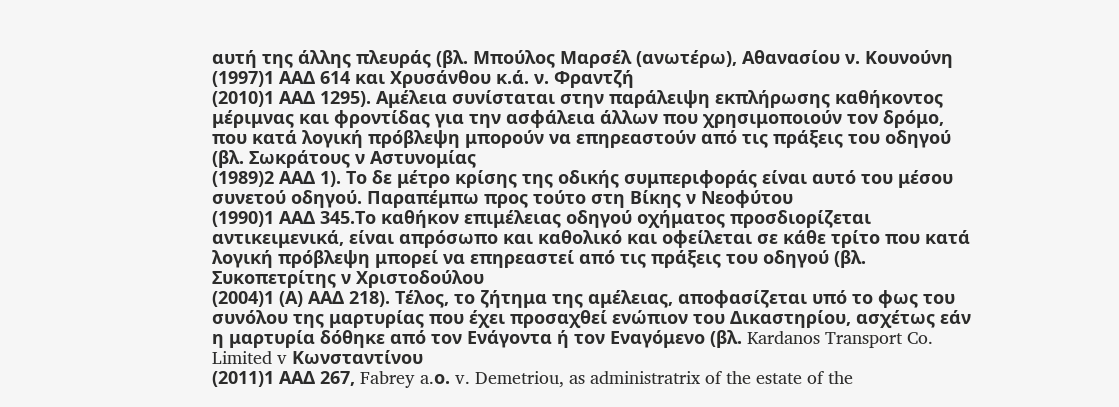αυτή της άλλης πλευράς (βλ. Μπούλος Μαρσέλ (ανωτέρω), Αθανασίου ν. Κουνούνη
(1997)1 ΑΑΔ 614 και Χρυσάνθου κ.ά. ν. Φραντζή
(2010)1 ΑΑΔ 1295). Αμέλεια συνίσταται στην παράλειψη εκπλήρωσης καθήκοντος μέριμνας και φροντίδας για την ασφάλεια άλλων που χρησιμοποιούν τον δρόμο, που κατά λογική πρόβλεψη μπορούν να επηρεαστούν από τις πράξεις του οδηγού (βλ. Σωκράτους ν Αστυνομίας
(1989)2 ΑΑΔ 1). Το δε μέτρο κρίσης της οδικής συμπεριφοράς είναι αυτό του μέσου συνετού οδηγού. Παραπέμπω προς τούτο στη Βίκης ν Νεοφύτου
(1990)1 ΑΑΔ 345.Το καθήκον επιμέλειας οδηγού οχήματος προσδιορίζεται αντικειμενικά, είναι απρόσωπο και καθολικό και οφείλεται σε κάθε τρίτο που κατά λογική πρόβλεψη μπορεί να επηρεαστεί από τις πράξεις του οδηγού (βλ. Συκοπετρίτης ν Χριστοδούλου
(2004)1 (Α) ΑΑΔ 218). Τέλος, το ζήτημα της αμέλειας, αποφασίζεται υπό το φως του συνόλου της μαρτυρίας που έχει προσαχθεί ενώπιον του Δικαστηρίου, ασχέτως εάν η μαρτυρία δόθηκε από τον Ενάγοντα ή τον Εναγόμενο (βλ. Kardanos Transport Co. Limited v Κωνσταντίνου
(2011)1 ΑΑΔ 267, Fabrey a.ο. v. Demetriou, as administratrix of the estate of the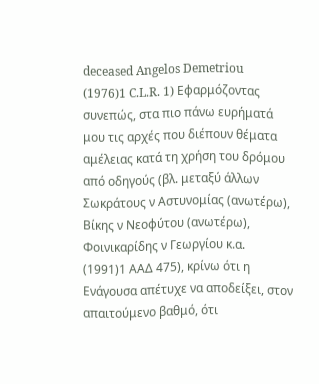deceased Angelos Demetriou
(1976)1 C.L.R. 1) Εφαρμόζοντας συνεπώς, στα πιο πάνω ευρήματά μου τις αρχές που διέπουν θέματα αμέλειας κατά τη χρήση του δρόμου από οδηγούς (βλ. μεταξύ άλλων Σωκράτους ν Αστυνομίας (ανωτέρω), Βίκης ν Νεοφύτου (ανωτέρω), Φοινικαρίδης ν Γεωργίου κ.α.
(1991)1 ΑΑΔ 475), κρίνω ότι η Ενάγουσα απέτυχε να αποδείξει, στον απαιτούμενο βαθμό, ότι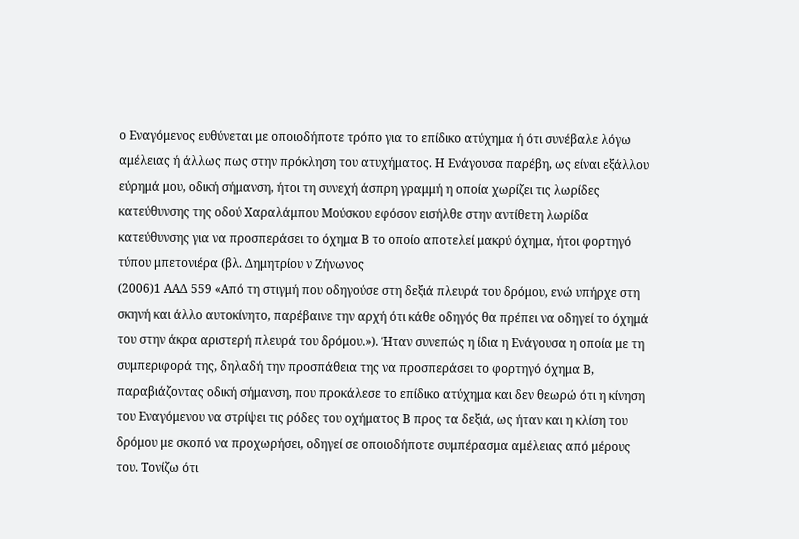ο Εναγόμενος ευθύνεται με οποιοδήποτε τρόπο για το επίδικο ατύχημα ή ότι συνέβαλε λόγω αμέλειας ή άλλως πως στην πρόκληση του ατυχήματος. Η Ενάγουσα παρέβη, ως είναι εξάλλου εύρημά μου, οδική σήμανση, ήτοι τη συνεχή άσπρη γραμμή η οποία χωρίζει τις λωρίδες κατεύθυνσης της οδού Χαραλάμπου Μούσκου εφόσον εισήλθε στην αντίθετη λωρίδα κατεύθυνσης για να προσπεράσει το όχημα Β το οποίο αποτελεί μακρύ όχημα, ήτοι φορτηγό τύπου μπετονιέρα (βλ. Δημητρίου ν Ζήνωνος
(2006)1 ΑΑΔ 559 «Από τη στιγμή που οδηγούσε στη δεξιά πλευρά του δρόμου, ενώ υπήρχε στη σκηνή και άλλο αυτοκίνητο, παρέβαινε την αρχή ότι κάθε οδηγός θα πρέπει να οδηγεί το όχημά του στην άκρα αριστερή πλευρά του δρόμου.»). Ήταν συνεπώς η ίδια η Ενάγουσα η οποία με τη συμπεριφορά της, δηλαδή την προσπάθεια της να προσπεράσει το φορτηγό όχημα Β, παραβιάζοντας οδική σήμανση, που προκάλεσε το επίδικο ατύχημα και δεν θεωρώ ότι η κίνηση του Εναγόμενου να στρίψει τις ρόδες του οχήματος Β προς τα δεξιά, ως ήταν και η κλίση του δρόμου με σκοπό να προχωρήσει, οδηγεί σε οποιοδήποτε συμπέρασμα αμέλειας από μέρους του. Τονίζω ότι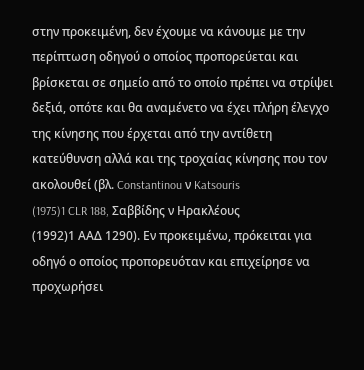στην προκειμένη, δεν έχουμε να κάνουμε με την περίπτωση οδηγού ο οποίος προπορεύεται και βρίσκεται σε σημείο από το οποίο πρέπει να στρίψει δεξιά, οπότε και θα αναμένετο να έχει πλήρη έλεγχο της κίνησης που έρχεται από την αντίθετη κατεύθυνση αλλά και της τροχαίας κίνησης που τον ακολουθεί (βλ. Constantinou ν Katsouris
(1975)1 CLR 188, Σαββίδης ν Ηρακλέους
(1992)1 ΑΑΔ 1290). Εν προκειμένω, πρόκειται για οδηγό ο οποίος προπορευόταν και επιχείρησε να προχωρήσει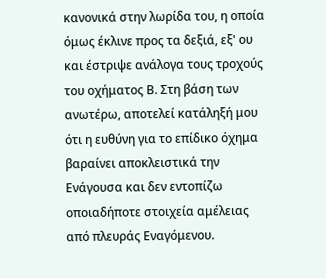κανονικά στην λωρίδα του, η οποία όμως έκλινε προς τα δεξιά, εξ' ου και έστριψε ανάλογα τους τροχούς του οχήματος Β. Στη βάση των ανωτέρω, αποτελεί κατάληξή μου ότι η ευθύνη για το επίδικο όχημα βαραίνει αποκλειστικά την Ενάγουσα και δεν εντοπίζω οποιαδήποτε στοιχεία αμέλειας από πλευράς Εναγόμενου.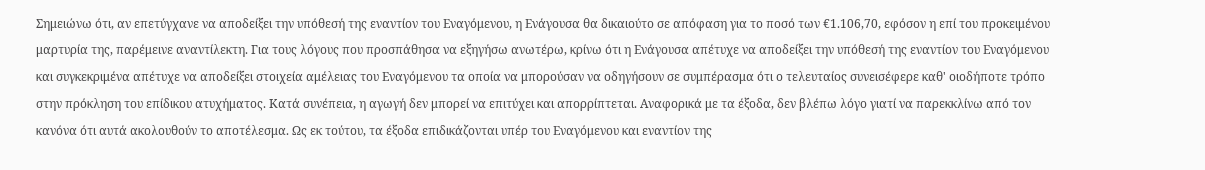Σημειώνω ότι, αν επετύγχανε να αποδείξει την υπόθεσή της εναντίον του Εναγόμενου, η Ενάγουσα θα δικαιούτο σε απόφαση για το ποσό των €1.106,70, εφόσον η επί του προκειμένου μαρτυρία της, παρέμεινε αναντίλεκτη. Για τους λόγους που προσπάθησα να εξηγήσω ανωτέρω, κρίνω ότι η Ενάγουσα απέτυχε να αποδείξει την υπόθεσή της εναντίον του Εναγόμενου και συγκεκριμένα απέτυχε να αποδείξει στοιχεία αμέλειας του Εναγόμενου τα οποία να μπορούσαν να οδηγήσουν σε συμπέρασμα ότι ο τελευταίος συνεισέφερε καθ' οιοδήποτε τρόπο στην πρόκληση του επίδικου ατυχήματος. Κατά συνέπεια, η αγωγή δεν μπορεί να επιτύχει και απορρίπτεται. Αναφορικά με τα έξοδα, δεν βλέπω λόγο γιατί να παρεκκλίνω από τον κανόνα ότι αυτά ακολουθούν το αποτέλεσμα. Ως εκ τούτου, τα έξοδα επιδικάζονται υπέρ του Εναγόμενου και εναντίον της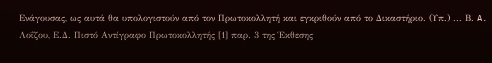Ενάγουσας, ως αυτά θα υπολογιστούν από τον Πρωτοκολλητή και εγκριθούν από το Δικαστήριο. (Υπ.) ... Β. A. Λοΐζου, Ε.Δ. Πιστό Αντίγραφο Πρωτοκολλητής [1] παρ. 3 της Έκθεσης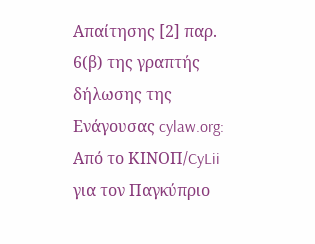Απαίτησης [2] παρ. 6(β) της γραπτής δήλωσης της Ενάγουσας cylaw.org: Από το ΚΙΝOΠ/CyLii για τον Παγκύπριο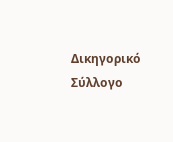Δικηγορικό Σύλλογο